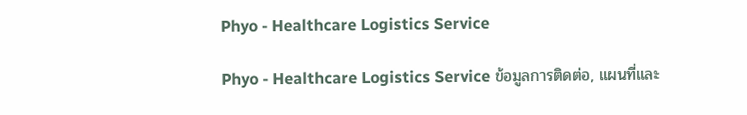Phyo - Healthcare Logistics Service

Phyo - Healthcare Logistics Service ข้อมูลการติดต่อ, แผนที่และ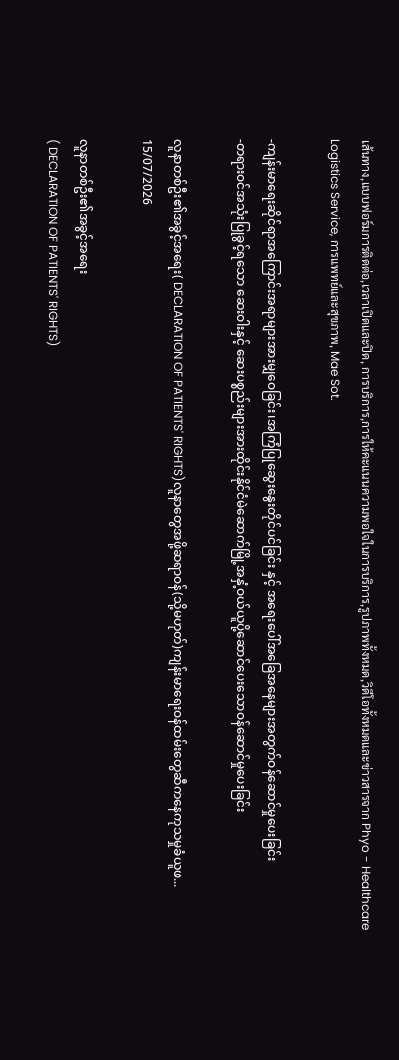เส้นทาง,แบบฟอร์มการติดต่อ,เวลาเปิดและปิด, การบริการ,การให้คะแนนความพอใจในการบริการ,รูปภาพทั้งหมด,วิดีโอทั้งหมดและข่าวสารจาก Phyo - Healthcare Logistics Service, การแพทย์และสุขภาพ, Mae Sot.

-ကျန်းမာရေးဆိုင်ရာအကြောင်းအရာများအားမျှဝေခြင်း၊အကြံပြုဆွေးနွေးတိုင်ပင်ခြင်း နှင့် အရေးပေါ်အခြေအနေများအတွက်ဝန်ဆောင်မှုပေးခြင်း
-တရားဝင်အသုံးပြုခွင့်ရသော ဆေးဝါးနှင့် ဆေးပစ္စည်းများအားထိုင်းနိုင်ငံမဲဆောက်မြို့အနှံ့ဝယ်ယူပို့ဆောင်ပေးသောဝန်ဆောင်မှုပေးခြင်း

လူနာတစ်ဦး၏အခွင့်အရေး( DECLARATION OF PATIENTS' RIGHTS)လူနာတွေအဖို့ဆရာဝန်(သို့မဟုတ်)ကျန်းမာရေးဝန်ထမ်းတွေဆီကနေကုသမှုခံယူဖ...
15/07/2026

လူနာတစ်ဦး၏အခွင့်အရေး
( DECLARATION OF PATIENTS' RIGHTS)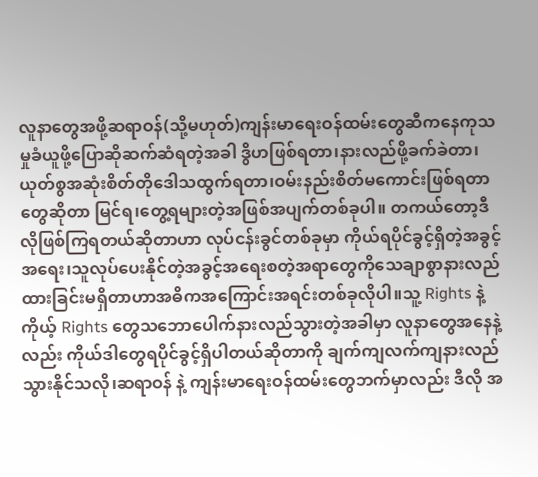လူနာတွေအဖို့ဆရာဝန်(သို့မဟုတ်)ကျန်းမာရေးဝန်ထမ်းတွေဆီကနေကုသမှုခံယူဖို့ပြောဆိုဆက်ဆံရတဲ့အခါ ဒွိဟဖြစ်ရတာ၊နားလည်ဖို့ခက်ခဲတာ၊ယုတ်စွအဆုံးစိတ်တိုဒေါသထွက်ရတာ၊ဝမ်းနည်းစိတ်မကောင်းဖြစ်ရတာတွေဆိုတာ မြင်ရ၊တွေ့ရများတဲ့အဖြစ်အပျက်တစ်ခုပါ။ တကယ်တော့ဒီလိုဖြစ်ကြရတယ်ဆိုတာဟာ လုပ်ငန်းခွင်တစ်ခုမှာ ကိုယ်ရပိုင်ခွင့်ရှိတဲ့အခွင့်အရေး၊သူလုပ်ပေးနိုင်တဲ့အခွင့်အရေးစတဲ့အရာတွေကိုသေချာစွာနားလည်ထားခြင်းမရှိတာဟာအဓိကအကြောင်းအရင်းတစ်ခုလိုပါ။သူ့ Rights နဲ့ ကိုယ့် Rights တွေသဘောပေါက်နားလည်သွားတဲ့အခါမှာ လူနာတွေအနေနဲ့လည်း ကိုယ်ဒါတွေရပိုင်ခွင့်ရှိပါတယ်ဆိုတာကို ချက်ကျလက်ကျနားလည်သွားနိုင်သလို၊ဆရာဝန် နဲ့ ကျန်းမာရေးဝန်ထမ်းတွေဘက်မှာလည်း ဒီလို အ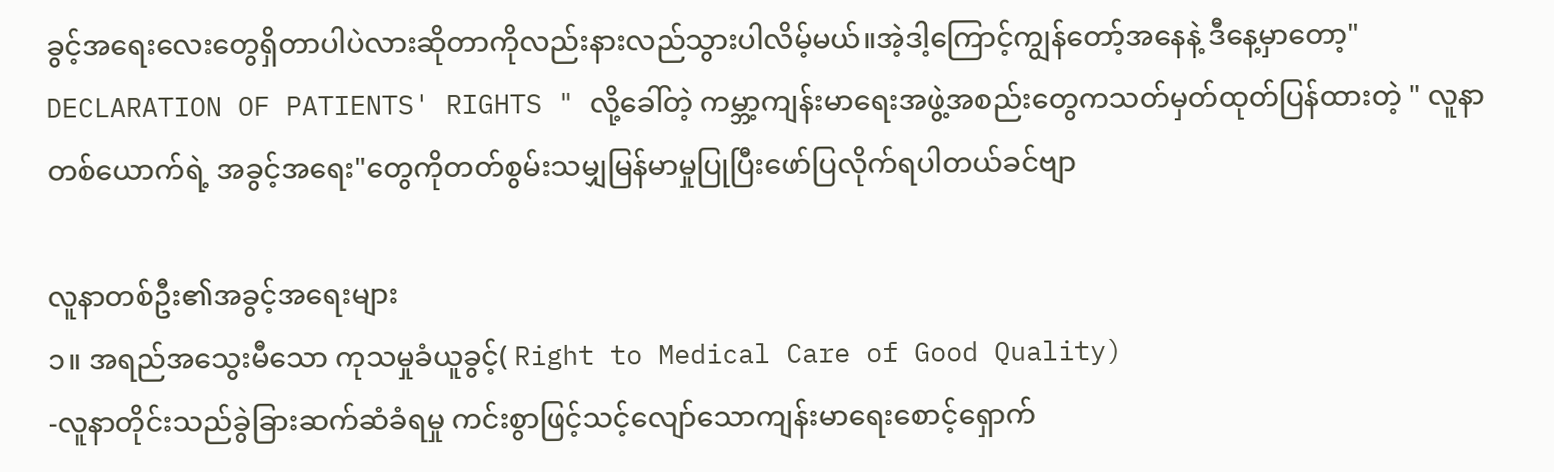ခွင့်အရေးလေးတွေရှိတာပါပဲလားဆိုတာကိုလည်းနားလည်သွားပါလိမ့်မယ်။အဲ့ဒါ့ကြောင့်ကျွန်တော့်အနေနဲ့ ဒီနေ့မှာတော့" DECLARATION OF PATIENTS' RIGHTS " လို့ခေါ်တဲ့ ကမ္ဘာ့ကျန်းမာရေးအဖွဲ့အစည်းတွေကသတ်မှတ်ထုတ်ပြန်ထားတဲ့ " လူနာတစ်ယောက်ရဲ့ အခွင့်အရေး"တွေကိုတတ်စွမ်းသမျှမြန်မာမှုပြုပြီးဖော်ပြလိုက်ရပါတယ်ခင်ဗျာ

လူနာတစ်ဦး၏အခွင့်အရေးများ
၁။ အရည်အသွေးမီသော ကုသမှုခံယူခွင့်( Right to Medical Care of Good Quality)
-လူနာတိုင်းသည်ခွဲခြားဆက်ဆံခံရမှု ကင်းစွာဖြင့်သင့်လျော်သောကျန်းမာရေးစောင့်ရှောက်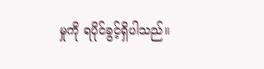မှုကို ရပိုင်ခွင့်ရှိပါသည်။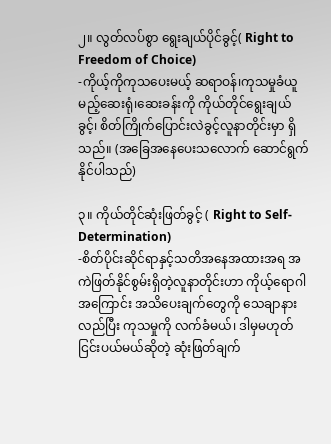၂။ လွတ်လပ်စွာ ရွေးချယ်ပိုင်ခွင့်( Right to Freedom of Choice)
-ကိုယ့်ကိုကုသပေးမယ့် ဆရာဝန်၊ကုသမှုခံယူမည့်ဆေးရုံ၊ဆေးခန်းကို ကိုယ်တိုင်ရွေးချယ်ခွင့်၊ စိတ်ကြိုက်ပြောင်းလဲခွင့်လူနာတိုင်းမှာ ရှိသည်။ (အခြေအနေပေးသလောက် ဆောင်ရွက်နိုင်ပါသည်)

၃။ ကိုယ်တိုင်ဆုံးဖြတ်ခွင့် ( Right to Self-Determination)
-စိတ်ပိုင်းဆိုင်ရာနှင့်သတိအနေအထားအရ အကဲဖြတ်နိုင်စွမ်းရှိတဲ့လူနာတိုင်းဟာ ကိုယ့်ရောဂါအကြောင်း အသိပေးချက်တွေကို သေချာနားလည်ပြီး ကုသမှုကို လက်ခံမယ်၊ ဒါမှမဟုတ် ငြင်းပယ်မယ်ဆိုတဲ့ ဆုံးဖြတ်ချက်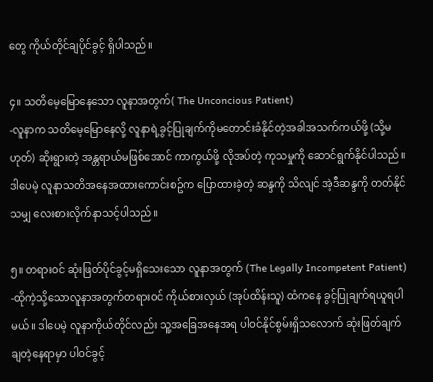တွေ ကိုယ်တိုင်ချပိုင်ခွင့် ရှိပါသည်။

၄။ သတိမေ့မြောနေသော လူနာအတွက်( The Unconcious Patient)
-လူနာက သတိမေ့မြောနေလို့ လူနာရဲ့ခွင့်ပြုချက်ကိုမတောင်းခံနိုင်တဲ့အခါအသက်ကယ်ဖို့ (သို့မဟုတ်) ဆိုးရွားတဲ့ အန္တရာယ်မဖြစ်အောင် ကာကွယ်ဖို့ လိုအပ်တဲ့ ကုသမှုကို ဆောင်ရွက်နိုင်ပါသည်။ ဒါပေမဲ့ လူနာသတိအနေအထားကောင်းစဥ်က ပြောထားခဲ့တဲ့ ဆန္ဒကို သိလျင် အဲ့ဒီဆန္ဒကို တတ်နိုင်သမျှ လေးစားလိုက်နာသင့်ပါသည်။

၅။ တရားဝင် ဆုံးဖြတ်ပိုင်ခွင့်မရှိသေးသော လူနာအတွက် (The Legally Incompetent Patient)
-ထိုကဲ့သို့သောလူနာအတွက်တရားဝင် ကိုယ်စားလှယ် (အုပ်ထိန်းသူ) ထံကနေ ခွင့်ပြုချက်ရယူရပါမယ်။ ဒါပေမဲ့ လူနာကိုယ်တိုင်လည်း သူ့အခြေအနေအရ ပါဝင်နိုင်စွမ်းရှိသလောက် ဆုံးဖြတ်ချက်ချတဲ့နေရာမှာ ပါဝင်ခွင့်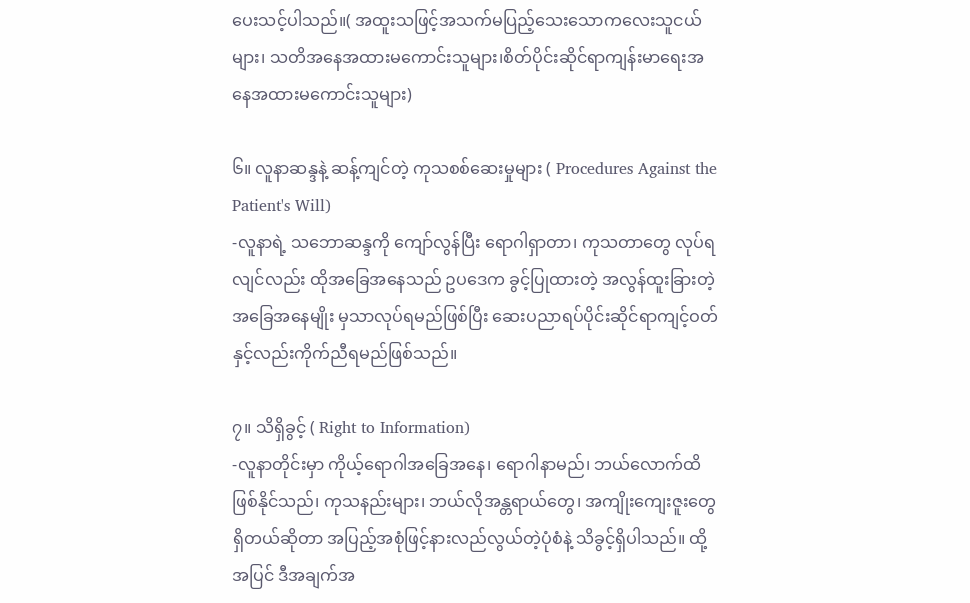ပေးသင့်ပါသည်။( အထူးသဖြင့်အသက်မပြည့်သေးသောကလေးသူငယ်များ၊ သတိအနေအထားမကောင်းသူများ၊စိတ်ပိုင်းဆိုင်ရာကျန်းမာရေးအနေအထားမကောင်းသူများ)

၆။ လူနာဆန္ဒနဲ့ ဆန့်ကျင်တဲ့ ကုသစစ်ဆေးမှုများ ( Procedures Against the Patient's Will)
-လူနာရဲ့ သဘောဆန္ဒကို ကျော်လွန်ပြီး ရောဂါရှာတာ၊ ကုသတာတွေ လုပ်ရလျင်လည်း ထိုအခြေအနေသည် ဥပဒေက ခွင့်ပြုထားတဲ့ အလွန်ထူးခြားတဲ့ အခြေအနေမျိုး မှသာလုပ်ရမည်ဖြစ်ပြီး ဆေးပညာရပ်ပိုင်းဆိုင်ရာကျင့်ဝတ်နှင့်လည်းကိုက်ညီရမည်ဖြစ်သည်။

၇။ သိရှိခွင့် ( Right to Information)
-လူနာတိုင်းမှာ ကိုယ့်ရောဂါအခြေအနေ၊ ရောဂါနာမည်၊ ဘယ်လောက်ထိဖြစ်နိုင်သည်၊ ကုသနည်းများ၊ ဘယ်လိုအန္တရာယ်တွေ၊ အကျိုးကျေးဇူးတွေရှိတယ်ဆိုတာ အပြည့်အစုံဖြင့်နားလည်လွယ်တဲ့ပုံစံနဲ့ သိခွင့်ရှိပါသည်။ ထို့အပြင် ဒီအချက်အ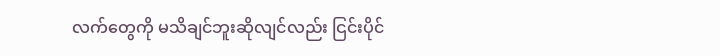လက်တွေကို မသိချင်ဘူးဆိုလျင်လည်း ငြင်းပိုင်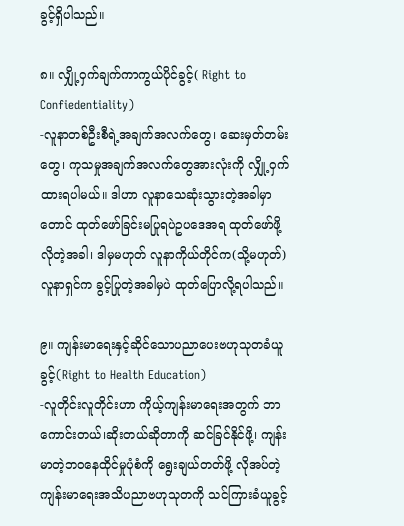ခွင့်ရှိပါသည်။

၈။ လျှို့ဝှက်ချက်ကာကွယ်ပိုင်ခွင့်( Right to Confiedentiality)
-လူနာတစ်ဦးစီရဲ့အချက်အလက်တွေ၊ ဆေးမှတ်တမ်းတွေ၊ ကုသမှုအချက်အလက်တွေအားလုံးကို လျှို့ဝှက်ထားရပါမယ်။ ဒါဟာ လူနာသေဆုံးသွားတဲ့အခါမှာတောင် ထုတ်ဖော်ခြင်းမပြုရပဲဥပဒေအရ ထုတ်ဖော်ဖို့လိုတဲ့အခါ၊ ဒါမှမဟုတ် လူနာကိုယ်တိုင်က(သို့မဟုတ်)လူနာရှင်က ခွင့်ပြုတဲ့အခါမှပဲ ထုတ်ပြောလို့ရပါသည်။

၉။ ကျန်းမာရေးနှင့်ဆိုင်သောပညာပေးဗဟုသုတခံယူခွင့်(Right to Health Education)
-လူတိုင်းလူတိုင်းဟာ ကိုယ့်ကျန်းမာရေးအတွက် ဘာကောင်းတယ်၊ဆိုးတယ်ဆိုတာကို ဆင်ခြင်နိုင်ဖို့၊ ကျန်းမာတဲ့ဘဝနေထိုင်မှုပုံစံကို ရွေးချယ်တတ်ဖို့ လိုအပ်တဲ့ ကျန်းမာရေးအသိပညာဗဟုသုတကို သင်ကြားခံယူခွင့်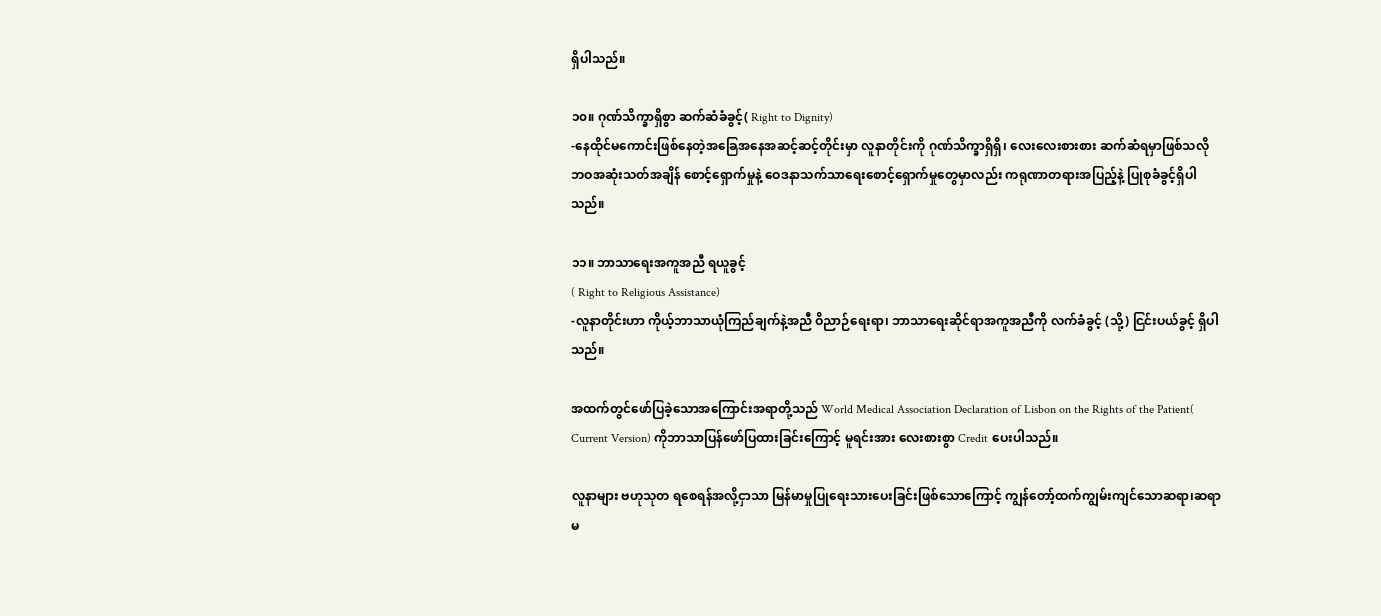ရှိပါသည်။

၁၀။ ဂုဏ်သိက္ခာရှိစွာ ဆက်ဆံခံခွင့်( Right to Dignity)
-နေထိုင်မကောင်းဖြစ်နေတဲ့အခြေအနေအဆင့်ဆင့်တိုင်းမှာ လူနာတိုင်းကို ဂုဏ်သိက္ခာရှိရှိ၊ လေးလေးစားစား ဆက်ဆံရမှာဖြစ်သလို ဘဝအဆုံးသတ်အချိန် စောင့်ရှောက်မှုနဲ့ ဝေဒနာသက်သာရေးစောင့်ရှောက်မှုတွေမှာလည်း ကရုဏာတရားအပြည့်နဲ့ ပြုစုခံခွင့်ရှိပါသည်။

၁၁။ ဘာသာရေးအကူအညီ ရယူခွင့်
( Right to Religious Assistance)
-လူနာတိုင်းဟာ ကိုယ့်ဘာသာယုံကြည်ချက်နဲ့အညီ ဝိညာဉ်ရေးရာ၊ ဘာသာရေးဆိုင်ရာအကူအညီကို လက်ခံခွင့် (သို့) ငြင်းပယ်ခွင့် ရှိပါသည်။

အထက်တွင်ဖော်ပြခဲ့သောအကြောင်းအရာတို့သည် World Medical Association Declaration of Lisbon on the Rights of the Patient( Current Version) ကိုဘာသာပြန်ဖော်ပြထားခြင်းကြောင့် မူရင်းအား လေးစားစွာ Credit ပေးပါသည်။

လူနာများ ဗဟုသုတ ရစေရန်အလို့ငှာသာ မြန်မာမှုပြုရေးသားပေးခြင်းဖြစ်သောကြောင့် ကျွန်တော့်ထက်ကျွမ်းကျင်သောဆရာ၊ဆရာမ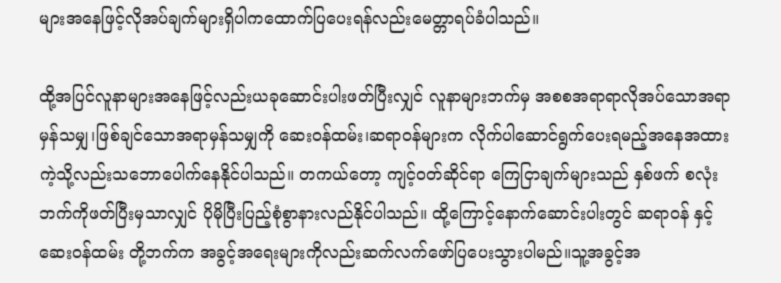များအနေဖြင့်လိုအပ်ချက်များရှိပါကထောက်ပြပေးရန်လည်းမေတ္တာရပ်ခံပါသည်။

ထို့အပြင်လူနာများအနေဖြင့်လည်းယခုဆောင်းပါးဖတ်ပြီးလျှင် လူနာများဘက်မှ အစစအရာရာလိုအပ်သောအရာမှန်သမျှ၊ဖြစ်ချင်သောအရာမှန်သမျှကို ဆေးဝန်ထမ်း၊ဆရာဝန်များက လိုက်ပါဆောင်ရွက်ပေးရမည့်အနေအထားကဲ့သို့လည်းသဘောပေါက်နေနိုင်ပါသည်။ တကယ်တော့ ကျင့်ဝတ်ဆိုင်ရာ ကြေငြာချက်များသည် နှစ်ဖက် စလုံးဘက်ကိုဖတ်ပြီးမှသာလျှင် ပိုမိုပြီးပြည့်စုံစွာနားလည်နိုင်ပါသည်။ ထို့ကြောင့်နောက်ဆောင်းပါးတွင် ဆရာဝန် နှင့် ဆေးဝန်ထမ်း တို့ဘက်က အခွင့်အရေးများကိုလည်းဆက်လက်ဖော်ပြပေးသွားပါမည်။သူ့အခွင့်အ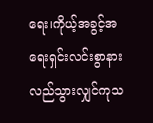ရေး၊ကိုယ့်အခွင့်အရေးရှင်းလင်းစွာနားလည်သွားလျှင်ကုသ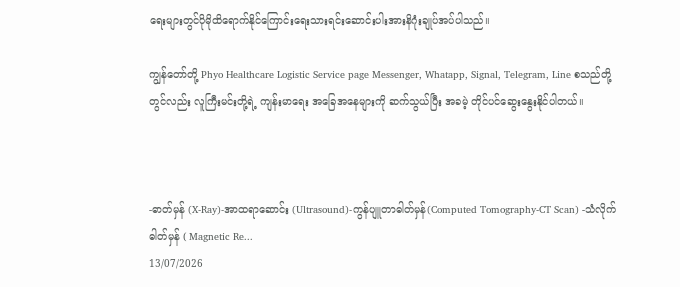ရေးများတွင်ပိုမိုထိရောက်နိုင်ကြောင်းရေးသားရင်းဆောင်းပါးအားနိဂုံးချုပ်အပ်ပါသည်။

ကျွန်တော်တို့ Phyo Healthcare Logistic Service page Messenger, Whatapp, Signal, Telegram, Line စသည်တို့တွင်လည်း လူကြီးမင်းတို့ရဲ့ ကျန်းမာရေး အခြေအနေများကို ဆက်သွယ်ပြီး အခမဲ့ တိုင်ပင်ဆွေးနွေးနိုင်ပါတယ်။



-ဓာတ်မှန် (X-Ray)-အာထရာဆောင်း (Ultrasound)-ကွန်ပျူတာဓါတ်မှန်(Computed Tomography-CT Scan) -သံလိုက်ဓါတ်မှန် ( Magnetic Re...
13/07/2026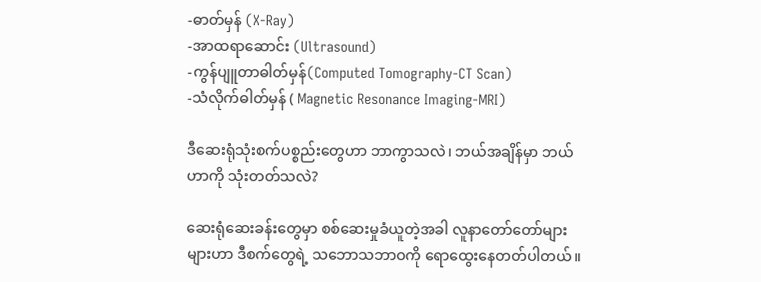-ဓာတ်မှန် (X-Ray)
-အာထရာဆောင်း (Ultrasound)
-ကွန်ပျူတာဓါတ်မှန်(Computed Tomography-CT Scan)
-သံလိုက်ဓါတ်မှန် ( Magnetic Resonance Imaging-MRI)

ဒီဆေးရုံသုံးစက်ပစ္စည်းတွေဟာ ဘာကွာသလဲ၊ ဘယ်အချိန်မှာ ဘယ်ဟာကို သုံးတတ်သလဲ?

ဆေးရုံဆေးခန်းတွေမှာ စစ်ဆေးမှုခံယူတဲ့အခါ လူနာတော်တော်များများဟာ ဒီစက်တွေရဲ့ သဘောသဘာဝကို ရောထွေးနေတတ်ပါတယ်။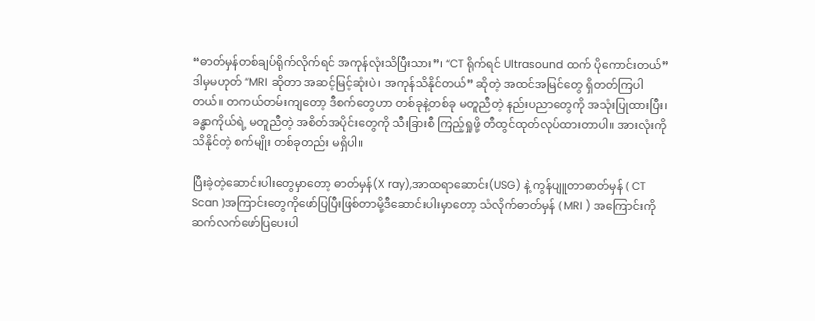“ဓာတ်မှန်တစ်ချပ်ရိုက်လိုက်ရင် အကုန်လုံးသိပြီးသား”၊ “CT ရိုက်ရင် Ultrasound ထက် ပိုကောင်းတယ်” ဒါမှမဟုတ် “MRI ဆိုတာ အဆင့်မြင့်ဆုံးပဲ၊ အကုန်သိနိုင်တယ်” ဆိုတဲ့ အထင်အမြင်တွေ ရှိတတ်ကြပါတယ်။ တကယ်တမ်းကျတော့ ဒီစက်တွေဟာ တစ်ခုနဲ့တစ်ခု မတူညီတဲ့ နည်းပညာတွေကို အသုံးပြုထားပြီး၊ ခန္ဓာကိုယ်ရဲ့ မတူညီတဲ့ အစိတ်အပိုင်းတွေကို သီးခြားစီ ကြည့်ရှုဖို့ တီထွင်ထုတ်လုပ်ထားတာပါ။ အားလုံးကို သိနိုင်တဲ့ စက်မျိုး တစ်ခုတည်း မရှိပါ။

ပြီးခဲ့တဲ့ဆောင်းပါးတွေမှာတော့ ဓာတ်မှန်(X ray),အာထရာဆောင်း(USG) နဲ့ ကွန်ပျူတာဓာတ်မှန် ( CT Scan )အကြာင်းတွေကိုဖော်ပြပြီးဖြစ်တာမို့ဒီဆောင်းပါးမှာတော့ သံလိုက်ဓာတ်မှန် ( MRI ) အကြောင်းကိုဆက်လက်ဖော်ပြပေးပါ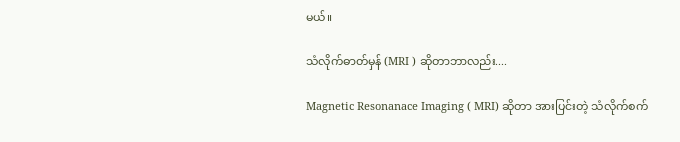မယ်။

သံလိုက်ဓာတ်မှန် (MRI ) ဆိုတာဘာလည်း....

Magnetic Resonanace Imaging ( MRI) ဆိုတာ အားပြင်းတဲ့ သံလိုက်စက်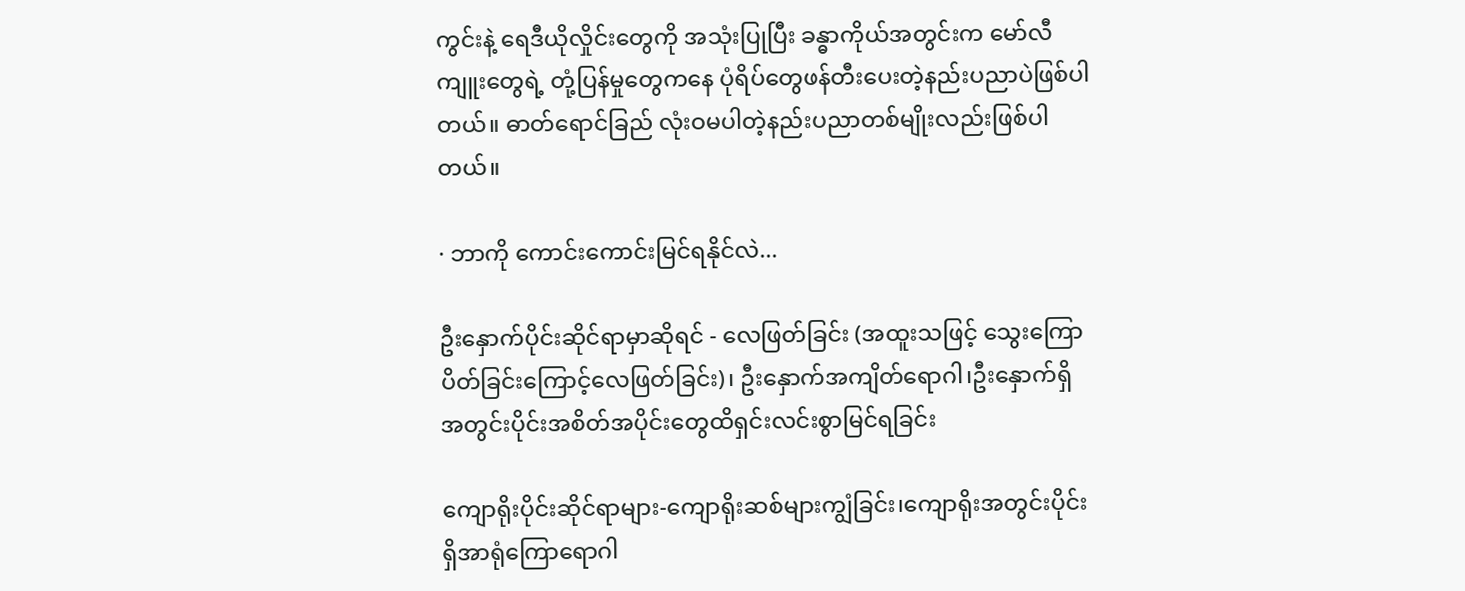ကွင်းနဲ့ ရေဒီယိုလှိုင်းတွေကို အသုံးပြုပြီး ခန္ဓာကိုယ်အတွင်းက မော်လီကျူးတွေရဲ့ တုံ့ပြန်မှုတွေကနေ ပုံရိပ်တွေဖန်တီးပေးတဲ့နည်းပညာပဲဖြစ်ပါတယ်။ ဓာတ်ရောင်ခြည် လုံးဝမပါတဲ့နည်းပညာတစ်မျိုးလည်းဖြစ်ပါတယ်။

· ဘာကို ကောင်းကောင်းမြင်ရနိုင်လဲ...

ဦးနှောက်ပိုင်းဆိုင်ရာမှာဆိုရင် - လေဖြတ်ခြင်း (အထူးသဖြင့် သွေးကြောပိတ်ခြင်းကြောင့်လေဖြတ်ခြင်း)၊ ဦးနှောက်အကျိတ်ရောဂါ၊ဦးနှောက်ရှိ အတွင်းပိုင်းအစိတ်အပိုင်းတွေထိရှင်းလင်းစွာမြင်ရခြင်း

ကျောရိုးပိုင်းဆိုင်ရာများ-ကျောရိုးဆစ်များကျွံခြင်း၊ကျောရိုးအတွင်းပိုင်းရှိအာရုံကြောရောဂါ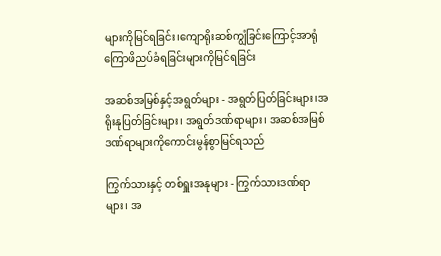များကိုမြင်ရခြင်း၊ကျောရိုးဆစ်ကျွံခြင်းကြောင့်အာရုံကြောဖိညပ်ခံရခြင်းများကိုမြင်ရခြင်း

အဆစ်အမြစ်နှင့်အရွတ်များ - အရွတ်ပြတ်ခြင်းများ၊အရိုးနုပြတ်ခြင်းများ၊ အရွတ်ဒဏ်ရာများ၊ အဆစ်အမြစ်ဒဏ်ရာများကိုကောင်းမွန်စွာမြင်ရသည်

ကြွက်သားနှင့် တစ်ရှူးအနုများ - ကြွက်သားဒဏ်ရာများ၊ အ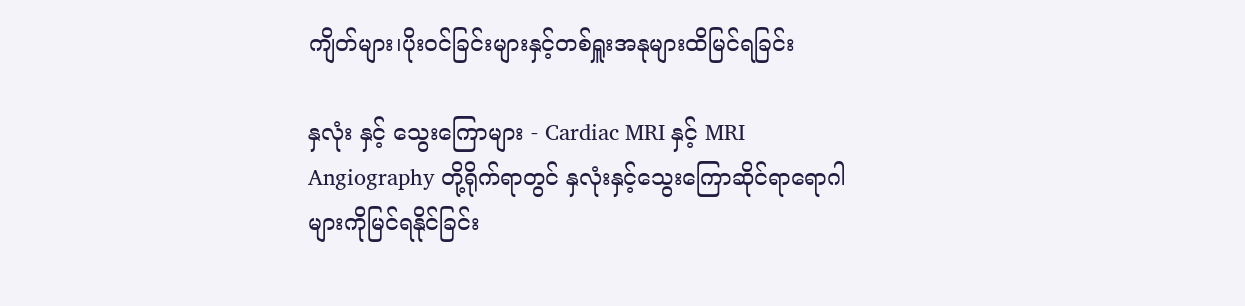ကျိတ်များ၊ပိုးဝင်ခြင်းများနှင့်တစ်ရှူးအနုများထိမြင်ရခြင်း

နှလုံး နှင့် သွေးကြောများ - Cardiac MRI နှင့် MRI Angiography တို့ရိုက်ရာတွင် နှလုံးနှင့်သွေးကြောဆိုင်ရာရောဂါများကိုမြင်ရနိုင်ခြင်း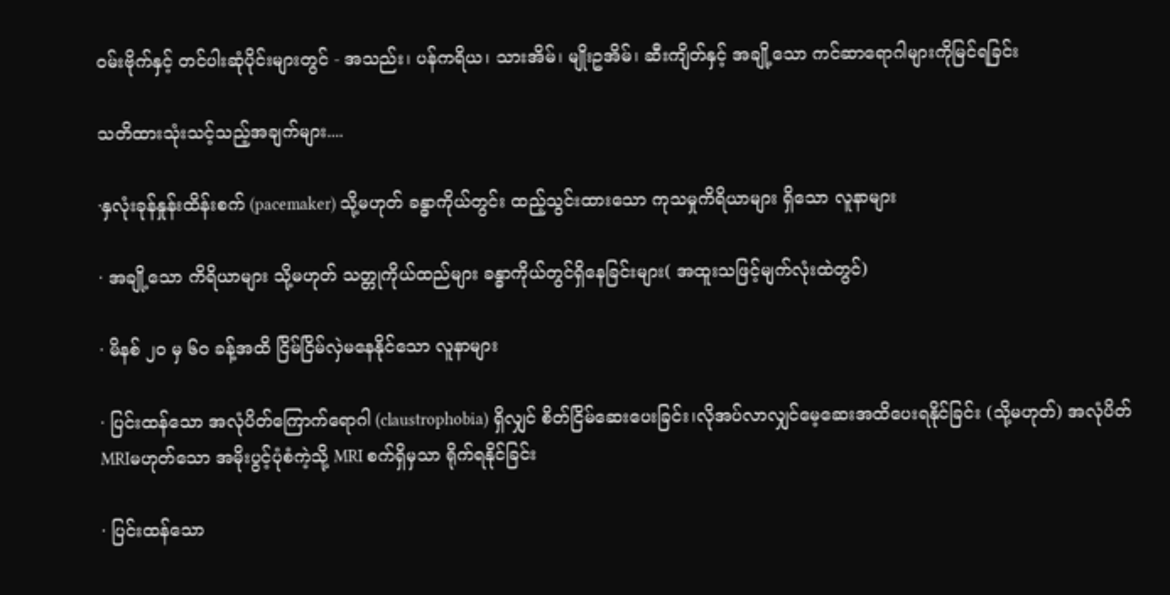ဝမ်းဗိုက်နှင့် တင်ပါးဆုံပိုင်းများတွင် - အသည်း၊ ပန်ကရိယ၊ သားအိမ်၊ မျိုးဥအိမ်၊ ဆီးကျိတ်နှင့် အချို့သော ကင်ဆာရောဂါများကိုမြင်ရခြင်း

သတိထားသုံးသင့်သည့်အချက်များ....

·နှလုံးခုန်နှုန်းထိန်းစက် (pacemaker) သို့မဟုတ် ခန္ဓာကိုယ်တွင်း ထည့်သွင်းထားသော ကုသမှုကိရိယာများ ရှိသော လူနာများ

· အချို့သော ကိရိယာများ သို့မဟုတ် သတ္တုကိုယ်ထည်များ ခန္ဓာကိုယ်တွင်ရှိနေခြင်းများ( အထူးသဖြင့်မျက်လုံးထဲတွင်)

· မိနစ် ၂၀ မှ ၆၀ ခန့်အထိ ငြိမ်ငြိမ်လှဲမနေနိုင်သော လူနာများ

· ပြင်းထန်သော အလုံပိတ်ကြောက်ရောဂါ (claustrophobia) ရှိလျှင် စိတ်ငြိမ်ဆေးပေးခြင်း၊လိုအပ်လာလျှင်မေ့ဆေးအထိပေးရနိုင်ခြင်း (သို့မဟုတ်) အလုံပိတ် MRIမဟုတ်သော အမိုးပွင့်ပုံစံကဲ့သို့ MRI စက်ရှိမှသာ ရိုက်ရနိုင်ခြင်း

· ပြင်းထန်သော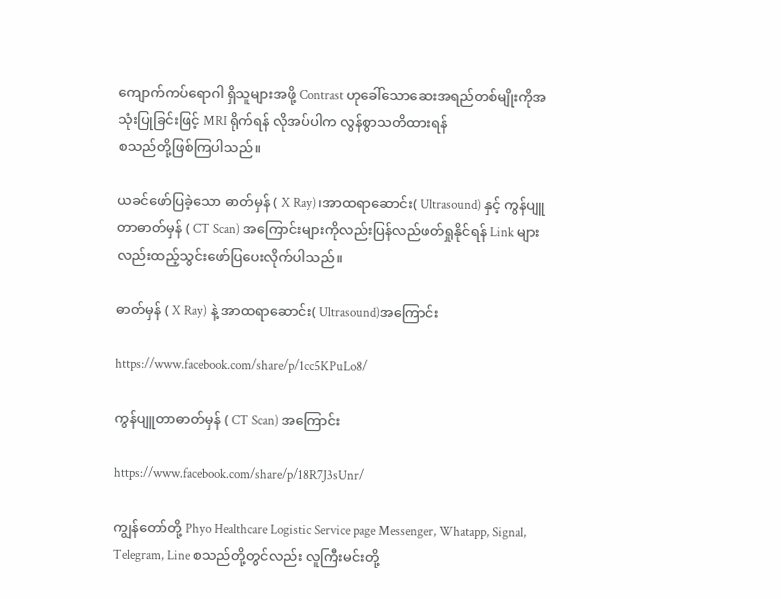ကျောက်ကပ်ရောဂါ ရှိသူများအဖို့ Contrast ဟုခေါ်သောဆေးအရည်တစ်မျိုးကိုအသုံးပြုခြင်းဖြင့် MRI ရိုက်ရန် လိုအပ်ပါက လွန်စွာသတိထားရန်
စသည်တို့ဖြစ်ကြပါသည်။

ယခင်ဖော်ပြခဲ့သော ဓာတ်မှန် ( X Ray)၊အာထရာဆောင်း( Ultrasound) နှင့် ကွန်ပျူတာဓာတ်မှန် ( CT Scan) အကြောင်းများကိုလည်းပြန်လည်ဖတ်ရှုနိုင်ရန် Link များလည်းထည့်သွင်းဖော်ပြပေးလိုက်ပါသည်။

ဓာတ်မှန် ( X Ray) နဲ့ အာထရာဆောင်း( Ultrasound)အကြောင်း

https://www.facebook.com/share/p/1cc5KPuLo8/

ကွန်ပျူတာဓာတ်မှန် ( CT Scan) အကြောင်း

https://www.facebook.com/share/p/18R7J3sUnr/

ကျွန်တော်တို့ Phyo Healthcare Logistic Service page Messenger, Whatapp, Signal, Telegram, Line စသည်တို့တွင်လည်း လူကြီးမင်းတို့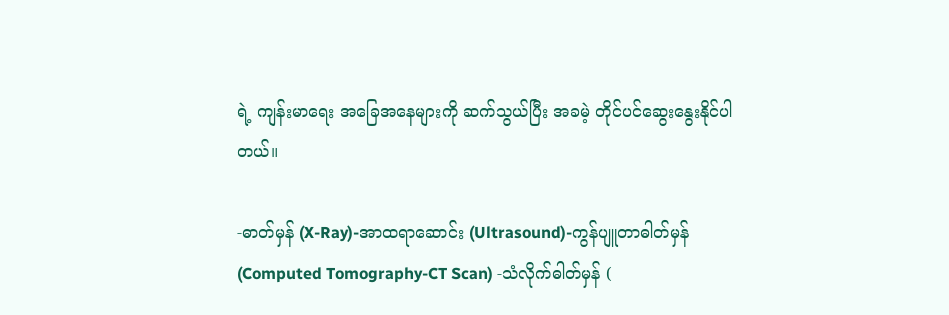ရဲ့ ကျန်းမာရေး အခြေအနေများကို ဆက်သွယ်ပြီး အခမဲ့ တိုင်ပင်ဆွေးနွေးနိုင်ပါတယ်။

-ဓာတ်မှန် (X-Ray)-အာထရာဆောင်း (Ultrasound)-ကွန်ပျူတာဓါတ်မှန်(Computed Tomography-CT Scan) -သံလိုက်ဓါတ်မှန် (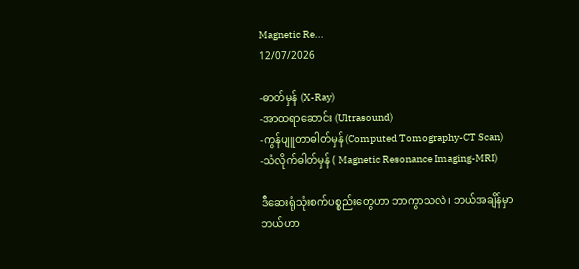Magnetic Re...
12/07/2026

-ဓာတ်မှန် (X-Ray)
-အာထရာဆောင်း (Ultrasound)
-ကွန်ပျူတာဓါတ်မှန်(Computed Tomography-CT Scan)
-သံလိုက်ဓါတ်မှန် ( Magnetic Resonance Imaging-MRI)

ဒီဆေးရုံသုံးစက်ပစ္စည်းတွေဟာ ဘာကွာသလဲ၊ ဘယ်အချိန်မှာ ဘယ်ဟာ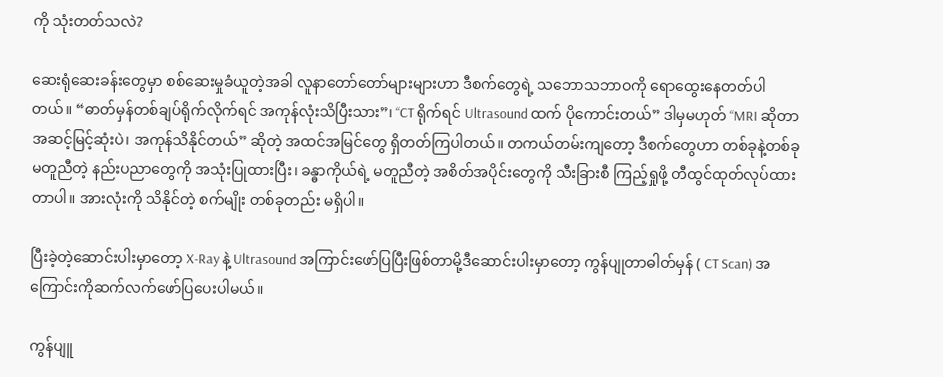ကို သုံးတတ်သလဲ?

ဆေးရုံဆေးခန်းတွေမှာ စစ်ဆေးမှုခံယူတဲ့အခါ လူနာတော်တော်များများဟာ ဒီစက်တွေရဲ့ သဘောသဘာဝကို ရောထွေးနေတတ်ပါတယ်။ “ဓာတ်မှန်တစ်ချပ်ရိုက်လိုက်ရင် အကုန်လုံးသိပြီးသား”၊ “CT ရိုက်ရင် Ultrasound ထက် ပိုကောင်းတယ်” ဒါမှမဟုတ် “MRI ဆိုတာ အဆင့်မြင့်ဆုံးပဲ၊ အကုန်သိနိုင်တယ်” ဆိုတဲ့ အထင်အမြင်တွေ ရှိတတ်ကြပါတယ်။ တကယ်တမ်းကျတော့ ဒီစက်တွေဟာ တစ်ခုနဲ့တစ်ခု မတူညီတဲ့ နည်းပညာတွေကို အသုံးပြုထားပြီး၊ ခန္ဓာကိုယ်ရဲ့ မတူညီတဲ့ အစိတ်အပိုင်းတွေကို သီးခြားစီ ကြည့်ရှုဖို့ တီထွင်ထုတ်လုပ်ထားတာပါ။ အားလုံးကို သိနိုင်တဲ့ စက်မျိုး တစ်ခုတည်း မရှိပါ။

ပြီးခဲ့တဲ့ဆောင်းပါးမှာတော့ X-Ray နဲ့ Ultrasound အကြာင်းဖော်ပြပြီးဖြစ်တာမို့ဒီဆောင်းပါးမှာတော့ ကွန်ပျုတာဓါတ်မှန် ( CT Scan) အကြောင်းကိုဆက်လက်ဖော်ပြပေးပါမယ်။

ကွန်ပျူ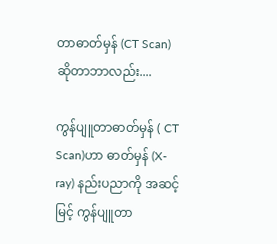တာဓာတ်မှန် (CT Scan) ဆိုတာဘာလည်း....

ကွန်ပျူတာဓာတ်မှန် ( CT Scan)ဟာ ဓာတ်မှန် (X-ray) နည်းပညာကို အဆင့်မြင့် ကွန်ပျူတာ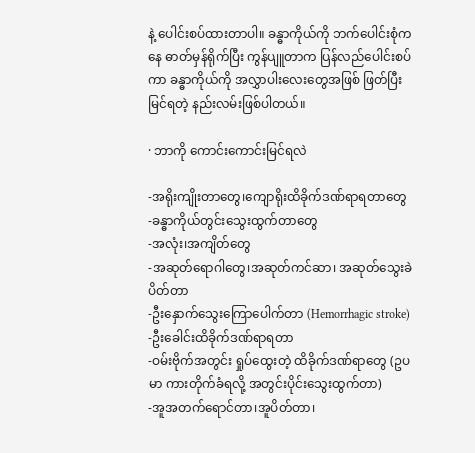နဲ့ ပေါင်းစပ်ထားတာပါ။ ခန္ဓာကိုယ်ကို ဘက်ပေါင်းစုံကနေ ဓာတ်မှန်ရိုက်ပြီး ကွန်ပျူတာက ပြန်လည်ပေါင်းစပ်ကာ ခန္ဓာကိုယ်ကို အလွှာပါးလေးတွေအဖြစ် ဖြတ်ပြီးမြင်ရတဲ့ နည်းလမ်းဖြစ်ပါတယ်။

· ဘာကို ကောင်းကောင်းမြင်ရလဲ

-အရိုးကျိုးတာတွေ၊ကျောရိုးထိခိုက်ဒဏ်ရာရတာတွေ
-ခန္ဓာကိုယ်တွင်းသွေးထွက်တာတွေ
-အလုံး၊အကျိတ်တွေ
-အဆုတ်ရောဂါတွေ၊အဆုတ်ကင်ဆာ၊ အဆုတ်သွေးခဲပိတ်တာ
-ဦးနှောက်သွေးကြောပေါက်တာ (Hemorrhagic stroke)
-ဦးခေါင်းထိခိုက်ဒဏ်ရာရတာ
-ဝမ်းဗိုက်အတွင်း ရှုပ်ထွေးတဲ့ ထိခိုက်ဒဏ်ရာတွေ (ဥပမာ ကားတိုက်ခံရလို့ အတွင်းပိုင်းသွေးထွက်တာ)
-အူအတက်ရောင်တာ၊အူပိတ်တာ၊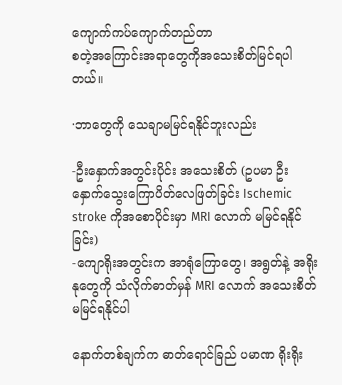ကျောက်ကပ်ကျောက်တည်တာ
စတဲ့အကြောင်းအရာတွေကိုအသေးစိတ်မြင်ရပါတယ်။

·ဘာတွေကို သေချာမမြင်ရနိုင်ဘူးလည်း

-ဦးနှောက်အတွင်းပိုင်း အသေးစိတ် (ဥပမာ ဦးနှောက်သွေးကြောပိတ်လေဖြတ်ခြင်း Ischemic stroke ကိုအစောပိုင်းမှာ MRI လောက် မမြင်ရနိုင်ခြင်း)
-ကျောရိုးအတွင်းက အာရုံကြောတွေ၊ အရွတ်နဲ့ အရိုးနုတွေကို သံလိုက်ဓာတ်မှန် MRI လောက် အသေးစိတ်မမြင်ရနိုင်ပါ

နောက်တစ်ချက်က ဓာတ်ရောင်ခြည် ပမာဏ ရိုးရိုး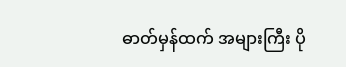ဓာတ်မှန်ထက် အများကြီး ပို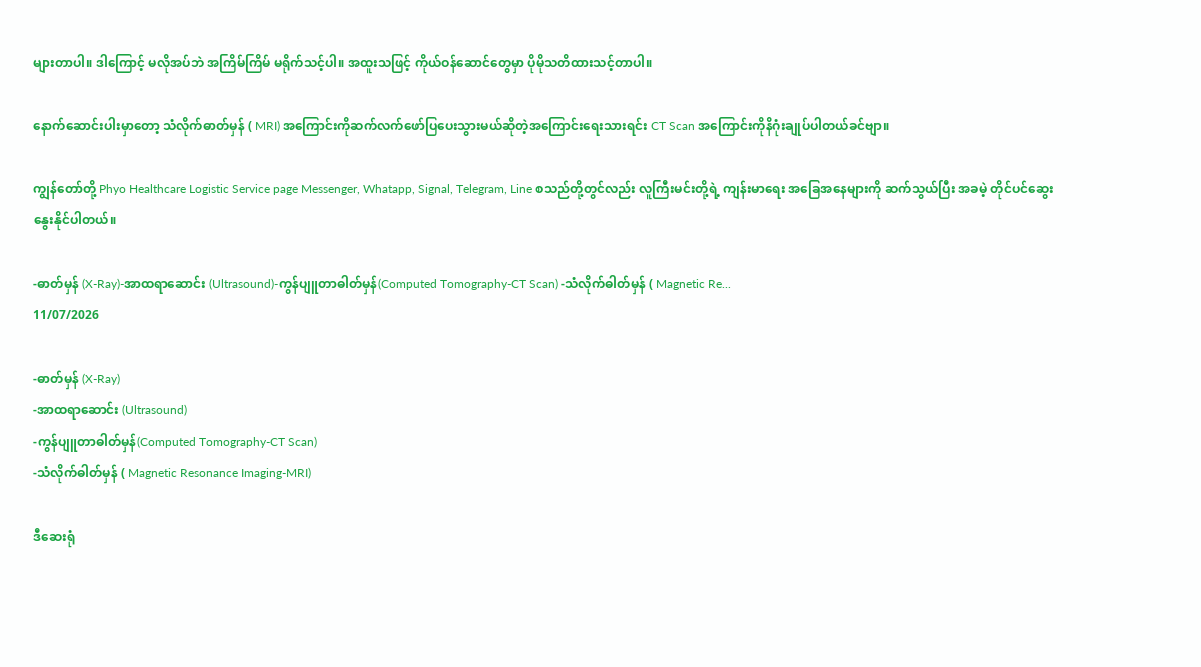များတာပါ။ ဒါကြောင့် မလိုအပ်ဘဲ အကြိမ်ကြိမ် မရိုက်သင့်ပါ။ အထူးသဖြင့် ကိုယ်ဝန်ဆောင်တွေမှာ ပိုမိုသတိထားသင့်တာပါ။

နောက်ဆောင်းပါးမှာတော့ သံလိုက်ဓာတ်မှန် ( MRI) အကြောင်းကိုဆက်လက်ဖော်ပြပေးသွားမယ်ဆိုတဲ့အကြောင်းရေးသားရင်း CT Scan အကြောင်းကိုနိဂုံးချုပ်ပါတယ်ခင်ဗျာ။

ကျွန်တော်တို့ Phyo Healthcare Logistic Service page Messenger, Whatapp, Signal, Telegram, Line စသည်တို့တွင်လည်း လူကြီးမင်းတို့ရဲ့ ကျန်းမာရေး အခြေအနေများကို ဆက်သွယ်ပြီး အခမဲ့ တိုင်ပင်ဆွေးနွေးနိုင်ပါတယ်။

-ဓာတ်မှန် (X-Ray)-အာထရာဆောင်း (Ultrasound)-ကွန်ပျူတာဓါတ်မှန်(Computed Tomography-CT Scan) -သံလိုက်ဓါတ်မှန် ( Magnetic Re...
11/07/2026

-ဓာတ်မှန် (X-Ray)
-အာထရာဆောင်း (Ultrasound)
-ကွန်ပျူတာဓါတ်မှန်(Computed Tomography-CT Scan)
-သံလိုက်ဓါတ်မှန် ( Magnetic Resonance Imaging-MRI)

ဒီဆေးရုံ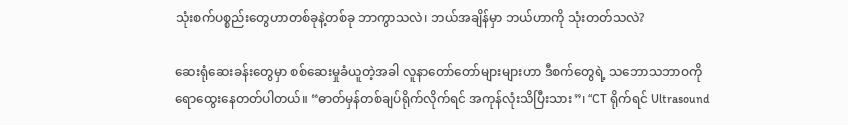သုံးစက်ပစ္စည်းတွေဟာတစ်ခုနဲ့တစ်ခု ဘာကွာသလဲ၊ ဘယ်အချိန်မှာ ဘယ်ဟာကို သုံးတတ်သလဲ?

ဆေးရုံဆေးခန်းတွေမှာ စစ်ဆေးမှုခံယူတဲ့အခါ လူနာတော်တော်များများဟာ ဒီစက်တွေရဲ့ သဘောသဘာဝကို ရောထွေးနေတတ်ပါတယ်။ “ဓာတ်မှန်တစ်ချပ်ရိုက်လိုက်ရင် အကုန်လုံးသိပြီးသား”၊ “CT ရိုက်ရင် Ultrasound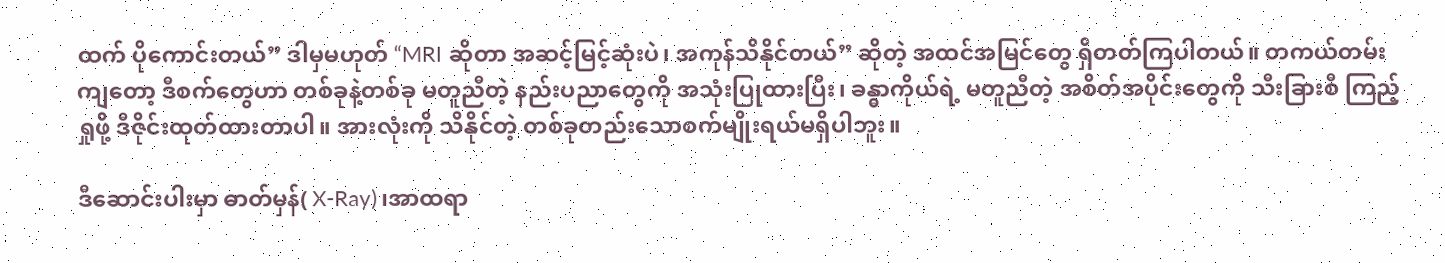ထက် ပိုကောင်းတယ်” ဒါမှမဟုတ် “MRI ဆိုတာ အဆင့်မြင့်ဆုံးပဲ၊ အကုန်သိနိုင်တယ်” ဆိုတဲ့ အထင်အမြင်တွေ ရှိတတ်ကြပါတယ်။ တကယ်တမ်းကျတော့ ဒီစက်တွေဟာ တစ်ခုနဲ့တစ်ခု မတူညီတဲ့ နည်းပညာတွေကို အသုံးပြုထားပြီး၊ ခန္ဓာကိုယ်ရဲ့ မတူညီတဲ့ အစိတ်အပိုင်းတွေကို သီးခြားစီ ကြည့်ရှုဖို့ ဒီဇိုင်းထုတ်ထားတာပါ။ အားလုံးကို သိနိုင်တဲ့ တစ်ခုတည်းသောစက်မျိုးရယ်မရှိပါဘူး။

ဒီဆောင်းပါးမှာ ဓာတ်မှန်( X-Ray)၊အာထရာ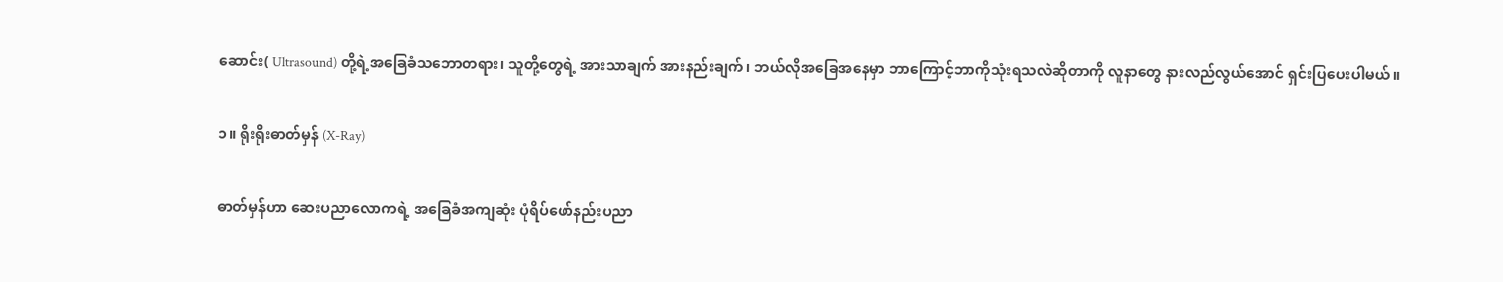ဆောင်း( Ultrasound) တို့ရဲ့အခြေခံသဘောတရား၊ သူတို့တွေရဲ့ အားသာချက် အားနည်းချက်၊ ဘယ်လိုအခြေအနေမှာ ဘာကြောင့်ဘာကိုသုံးရသလဲဆိုတာကို လူနာတွေ နားလည်လွယ်အောင် ရှင်းပြပေးပါမယ်။

၁။ ရိုးရိုးဓာတ်မှန် (X-Ray)

ဓာတ်မှန်ဟာ ဆေးပညာလောကရဲ့ အခြေခံအကျဆုံး ပုံရိပ်ဖော်နည်းပညာ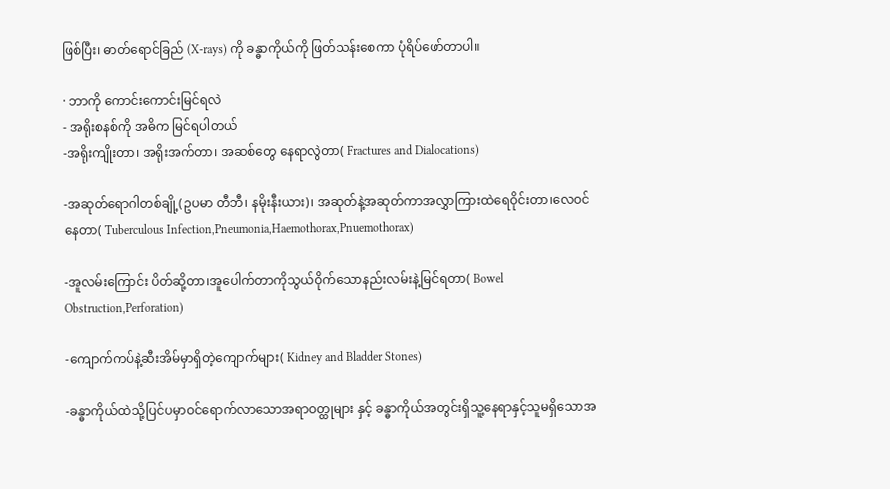ဖြစ်ပြီး၊ ဓာတ်ရောင်ခြည် (X-rays) ကို ခန္ဓာကိုယ်ကို ဖြတ်သန်းစေကာ ပုံရိပ်ဖော်တာပါ။

· ဘာကို ကောင်းကောင်းမြင်ရလဲ
- အရိုးစနစ်ကို အဓိက မြင်ရပါတယ်
-အရိုးကျိုးတာ၊ အရိုးအက်တာ၊ အဆစ်တွေ နေရာလွဲတာ( Fractures and Dialocations)

-အဆုတ်ရောဂါတစ်ချို့(ဥပမာ တီဘီ၊ နမိုးနီးယား)၊ အဆုတ်နဲ့အဆုတ်ကာအလွှာကြားထဲရေဝိုင်းတာ၊လေဝင်နေတာ( Tuberculous Infection,Pneumonia,Haemothorax,Pnuemothorax)

-အူလမ်းကြောင်း ပိတ်ဆို့တာ၊အူပေါက်တာကိုသွယ်ဝိုက်သောနည်းလမ်းနဲ့မြင်ရတာ( Bowel Obstruction,Perforation)

-ကျောက်ကပ်နဲ့ဆီးအိမ်မှာရှိတဲ့ကျောက်များ( Kidney and Bladder Stones)

-ခန္ဓာကိုယ်ထဲသို့ပြင်ပမှာဝင်ရောက်လာသောအရာဝတ္ထုများ နှင့် ခန္ဓာကိုယ်အတွင်းရှိသူ့နေရာနှင့်သူမရှိသောအ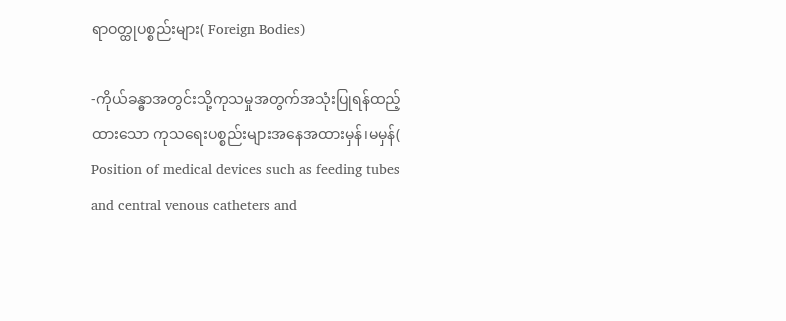ရာဝတ္ထုပစ္စည်းများ( Foreign Bodies)

-ကိုယ်ခန္ဓာအတွင်းသို့ကုသမှုအတွက်အသုံးပြုရန်ထည့်ထားသော ကုသရေးပစ္စည်းများအနေအထားမှန်၊မမှန်( Position of medical devices such as feeding tubes and central venous catheters and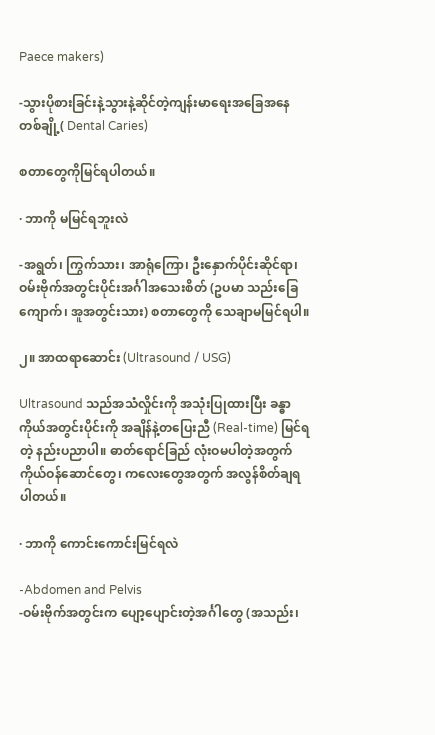Paece makers)

-သွားပိုစားခြင်းနဲ့သွားနဲ့ဆိုင်တဲ့ကျန်းမာရေးအခြေအနေတစ်ချို့( Dental Caries)

စတာတွေကိုမြင်ရပါတယ်။

· ဘာကို မမြင်ရဘူးလဲ

-အရွတ်၊ ကြွက်သား၊ အာရုံကြော၊ ဦးနှောက်ပိုင်းဆိုင်ရာ၊ ဝမ်းဗိုက်အတွင်းပိုင်းအင်္ဂါအသေးစိတ် (ဥပမာ သည်းခြေကျောက်၊ အူအတွင်းသား) စတာတွေကို သေချာမမြင်ရပါ။

၂။ အာထရာဆောင်း (Ultrasound / USG)

Ultrasound သည်အသံလှိုင်းကို အသုံးပြုထားပြီး ခန္ဓာကိုယ်အတွင်းပိုင်းကို အချိန်နဲ့တပြေးညီ (Real-time) မြင်ရတဲ့ နည်းပညာပါ။ ဓာတ်ရောင်ခြည် လုံးဝမပါတဲ့အတွက် ကိုယ်ဝန်ဆောင်တွေ၊ ကလေးတွေအတွက် အလွန်စိတ်ချရပါတယ်။

· ဘာကို ကောင်းကောင်းမြင်ရလဲ

-Abdomen and Pelvis
-ဝမ်းဗိုက်အတွင်းက ပျော့ပျောင်းတဲ့အင်္ဂါတွေ (အသည်း၊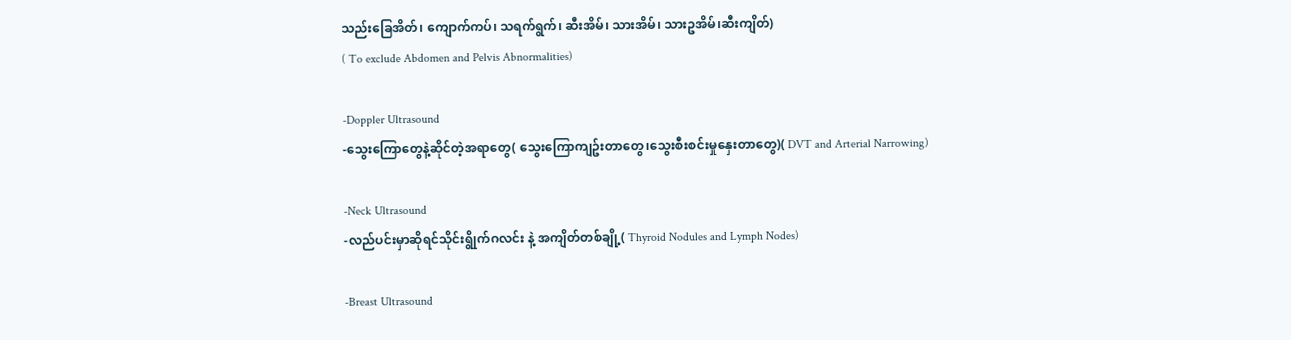သည်းခြေအိတ်၊ ကျောက်ကပ်၊ သရက်ရွက်၊ ဆီးအိမ်၊ သားအိမ်၊ သားဥအိမ်၊ဆီးကျိတ်)
( To exclude Abdomen and Pelvis Abnormalities)

-Doppler Ultrasound
-သွေးကြောတွေနဲ့ဆိုင်တဲ့အရာတွေ( သွေးကြောကျဥ်းတာတွေ၊သွေးစီးစင်းမှုနှေးတာတွေ)( DVT and Arterial Narrowing)

-Neck Ultrasound
-လည်ပင်းမှာဆိုရင်သိုင်းရွိုက်ဂလင်း နဲ့ အကျိတ်တစ်ချို့( Thyroid Nodules and Lymph Nodes)

-Breast Ultrasound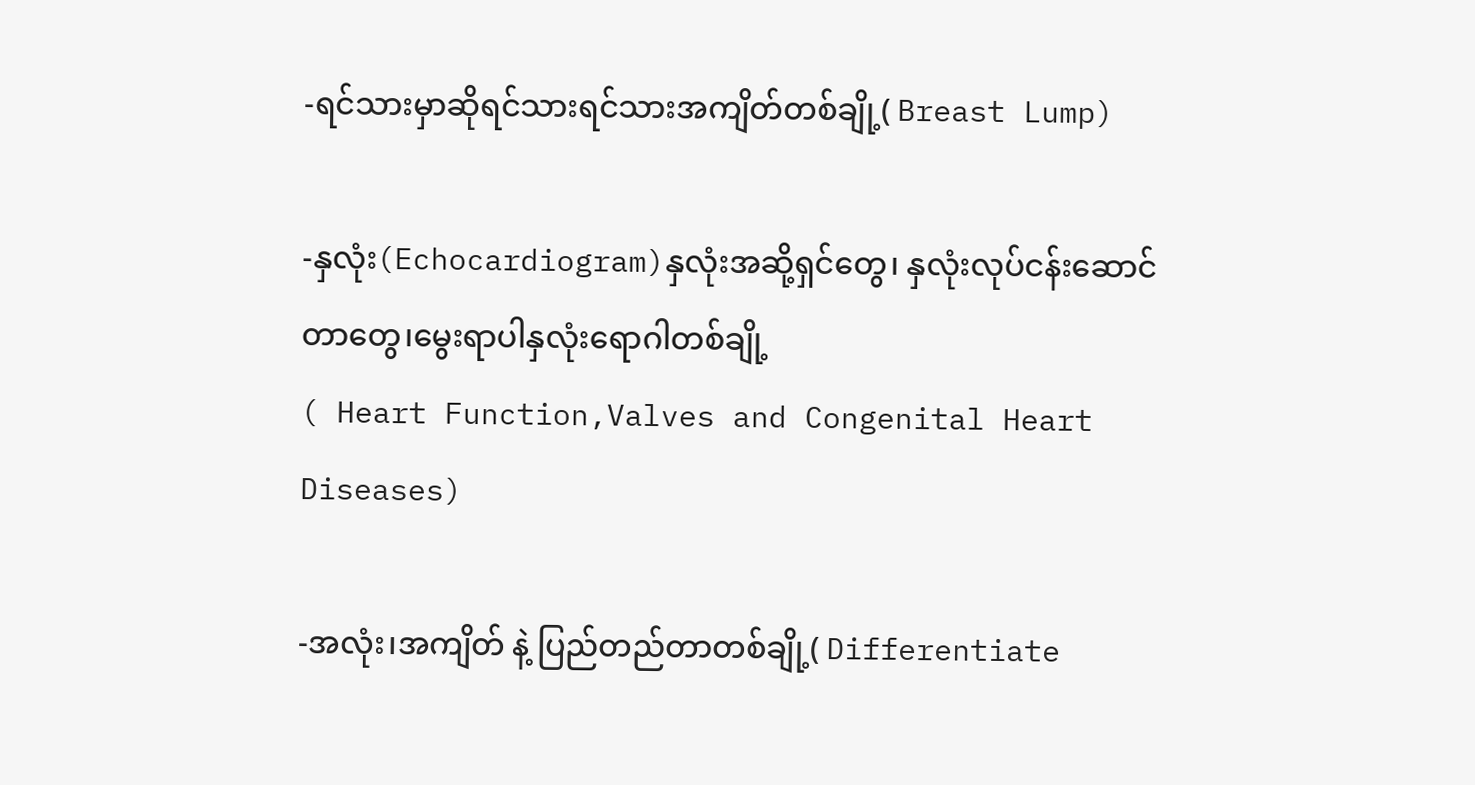-ရင်သားမှာဆိုရင်သားရင်သားအကျိတ်တစ်ချို့( Breast Lump)

-နှလုံး(Echocardiogram)နှလုံးအဆို့ရှင်တွေ၊ နှလုံးလုပ်ငန်းဆောင်တာတွေ၊မွေးရာပါနှလုံးရောဂါတစ်ချို့
( Heart Function,Valves and Congenital Heart Diseases)

-အလုံး၊အကျိတ် နဲ့ ပြည်တည်တာတစ်ချို့( Differentiate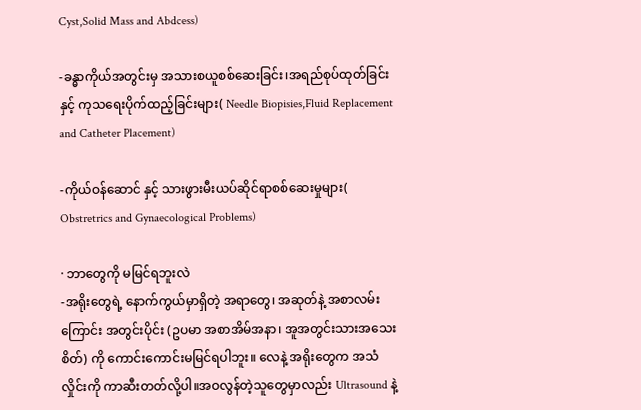Cyst,Solid Mass and Abdcess)

-ခန္ဓာကိုယ်အတွင်းမှ အသားစယူစစ်ဆေးခြင်း၊အရည်စုပ်ထုတ်ခြင်း နှင့် ကုသရေးပိုက်ထည့်ခြင်းများ( Needle Biopisies,Fluid Replacement and Catheter Placement)

-ကိုယ်ဝန်ဆောင် နှင့် သားဖွားမီးယပ်ဆိုင်ရာစစ်ဆေးမှုများ( Obstretrics and Gynaecological Problems)

· ဘာတွေကို မမြင်ရဘူးလဲ
-အရိုးတွေရဲ့ နောက်ကွယ်မှာရှိတဲ့ အရာတွေ၊ အဆုတ်နဲ့ အစာလမ်းကြောင်း အတွင်းပိုင်း (ဥပမာ အစာအိမ်အနာ၊ အူအတွင်းသားအသေးစိတ်) ကို ကောင်းကောင်းမမြင်ရပါဘူး။ လေနဲ့ အရိုးတွေက အသံလှိုင်းကို ကာဆီးတတ်လို့ပါ။အဝလွန်တဲ့သူတွေမှာလည်း Ultrasound နဲ့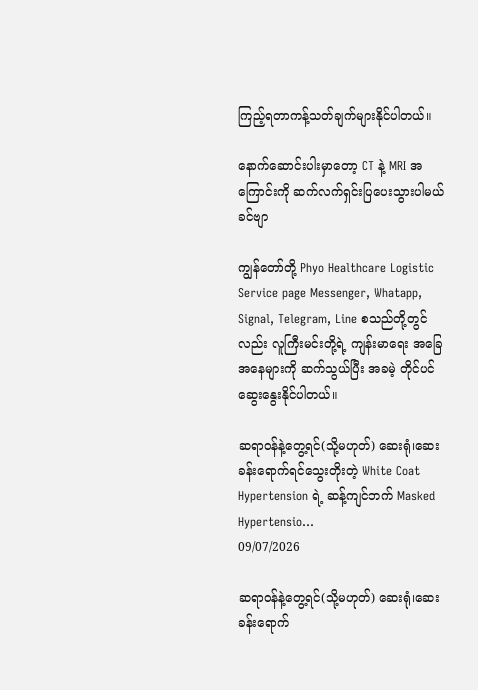ကြည့်ရတာကန့်သတ်ချက်များနိုင်ပါတယ်။

နောက်ဆောင်းပါးမှာတော့ CT နဲ့ MRI အကြောင်းကို ဆက်လက်ရှင်းပြပေးသွားပါမယ်ခင်ဗျာ

ကျွန်တော်တို့ Phyo Healthcare Logistic Service page Messenger, Whatapp, Signal, Telegram, Line စသည်တို့တွင်လည်း လူကြီးမင်းတို့ရဲ့ ကျန်းမာရေး အခြေအနေများကို ဆက်သွယ်ပြီး အခမဲ့ တိုင်ပင်ဆွေးနွေးနိုင်ပါတယ်။

ဆရာဝန်နဲ့တွေ့ရင်(သို့မဟုတ်) ဆေးရုံ၊ဆေးခန်းရောက်ရင်သွေးတိုးတဲ့ White Coat Hypertension ရဲ့ ဆန့်ကျင်ဘက် Masked Hypertensio...
09/07/2026

ဆရာဝန်နဲ့တွေ့ရင်(သို့မဟုတ်) ဆေးရုံ၊ဆေးခန်းရောက်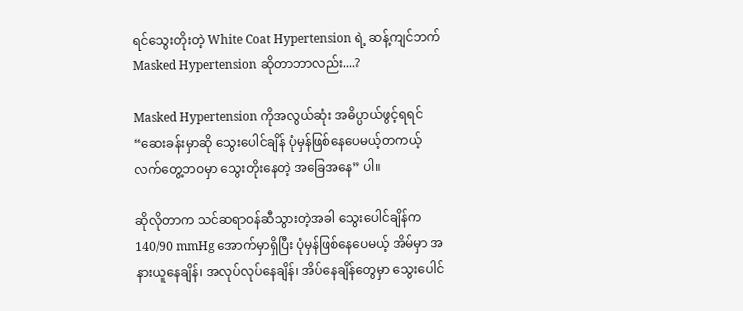ရင်သွေးတိုးတဲ့ White Coat Hypertension ရဲ့ ဆန့်ကျင်ဘက် Masked Hypertension ဆိုတာဘာလည်း....?

Masked Hypertension ကိုအလွယ်ဆုံး အဓိပ္ပာယ်ဖွင့်ရရင် “ဆေးခန်းမှာဆို သွေးပေါင်ချိန် ပုံမှန်ဖြစ်နေပေမယ့်တကယ့်လက်တွေ့ဘဝမှာ သွေးတိုးနေတဲ့ အခြေအနေ” ပါ။

ဆိုလိုတာက သင်ဆရာဝန်ဆီသွားတဲ့အခါ သွေးပေါင်ချိန်က 140/90 mmHg အောက်မှာရှိပြီး ပုံမှန်ဖြစ်နေပေမယ့် အိမ်မှာ အနားယူနေချိန်၊ အလုပ်လုပ်နေချိန်၊ အိပ်နေချိန်တွေမှာ သွေးပေါင်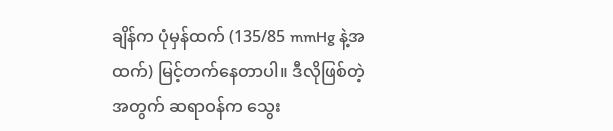ချိန်က ပုံမှန်ထက် (135/85 mmHg နဲ့အထက်) မြင့်တက်နေတာပါ။ ဒီလိုဖြစ်တဲ့အတွက် ဆရာဝန်က သွေး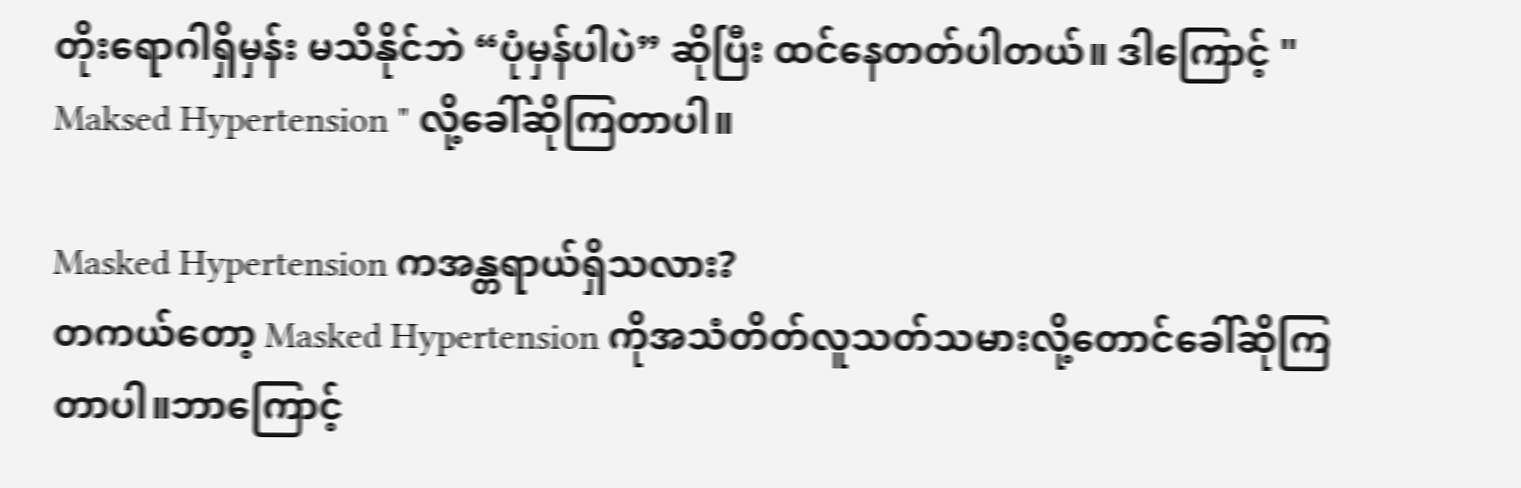တိုးရောဂါရှိမှန်း မသိနိုင်ဘဲ “ပုံမှန်ပါပဲ” ဆိုပြီး ထင်နေတတ်ပါတယ်။ ဒါကြောင့် " Maksed Hypertension " လို့ခေါ်ဆိုကြတာပါ။

Masked Hypertension ကအန္တရာယ်ရှိသလား?
တကယ်တော့ Masked Hypertension ကိုအသံတိတ်လူသတ်သမားလို့တောင်ခေါ်ဆိုကြတာပါ။ဘာကြောင့်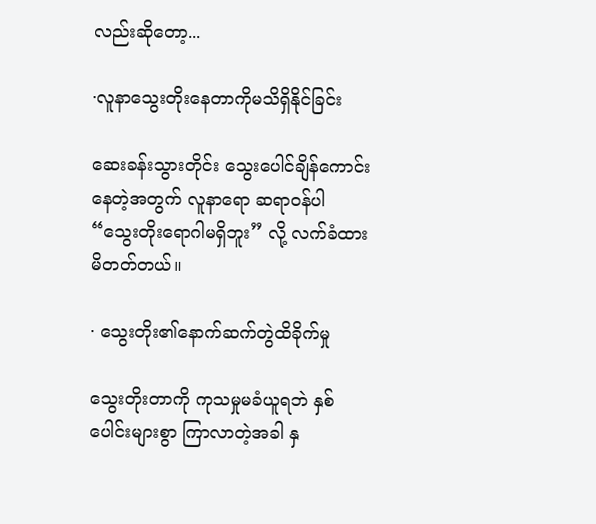လည်းဆိုတော့...

·လူနာသွေးတိုးနေတာကိုမသိရှိနိုင်ခြင်း

ဆေးခန်းသွားတိုင်း သွေးပေါင်ချိန်ကောင်းနေတဲ့အတွက် လူနာရော ဆရာဝန်ပါ “သွေးတိုးရောဂါမရှိဘူး” လို့ လက်ခံထားမိတတ်တယ်။

· သွေးတိုး၏နောက်ဆက်တွဲထိခိုက်မှု

သွေးတိုးတာကို ကုသမှုမခံယူရဘဲ နှစ်ပေါင်းများစွာ ကြာလာတဲ့အခါ နှ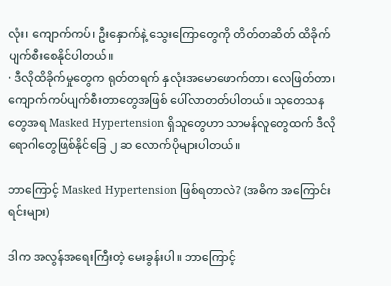လုံး၊ ကျောက်ကပ်၊ ဦးနှောက်နဲ့ သွေးကြောတွေကို တိတ်တဆိတ် ထိခိုက်ပျက်စီးစေနိုင်ပါတယ်။
· ဒီလိုထိခိုက်မှုတွေက ရုတ်တရက် နှလုံးအမောဖောက်တာ၊ လေဖြတ်တာ၊ ကျောက်ကပ်ပျက်စီးတာတွေအဖြစ် ပေါ်လာတတ်ပါတယ်။ သုတေသနတွေအရ Masked Hypertension ရှိသူတွေဟာ သာမန်လူတွေထက် ဒီလိုရောဂါတွေဖြစ်နိုင်ခြေ ၂ ဆ လောက်ပိုများပါတယ်။

ဘာကြောင့် Masked Hypertension ဖြစ်ရတာလဲ? (အဓိက အကြောင်းရင်းများ)

ဒါက အလွန်အရေးကြီးတဲ့ မေးခွန်းပါ။ ဘာကြောင့်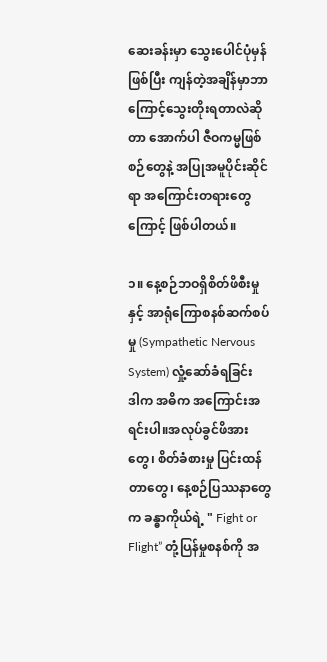ဆေးခန်းမှာ သွေးပေါင်ပုံမှန်ဖြစ်ပြီး ကျန်တဲ့အချိန်မှာဘာကြောင့်သွေးတိုးရတာလဲဆိုတာ အောက်ပါ ဇီဝကမ္မဖြစ်စဉ်တွေနဲ့ အပြုအမူပိုင်းဆိုင်ရာ အကြောင်းတရားတွေကြောင့် ဖြစ်ပါတယ်။

၁။ နေ့စဉ်ဘဝရှိစိတ်ဖိစီးမှုနှင့် အာရုံကြောစနစ်ဆက်စပ်မှု (Sympathetic Nervous System) လှုံ့ဆော်ခံရခြင်း
ဒါက အဓိက အကြောင်းအရင်းပါ။အလုပ်ခွင်ဖိအားတွေ၊ စိတ်ခံစားမှု ပြင်းထန်တာတွေ၊ နေ့စဉ်ပြဿနာတွေက ခန္ဓာကိုယ်ရဲ့ " Fight or Flight” တုံ့ပြန်မှုစနစ်ကို အ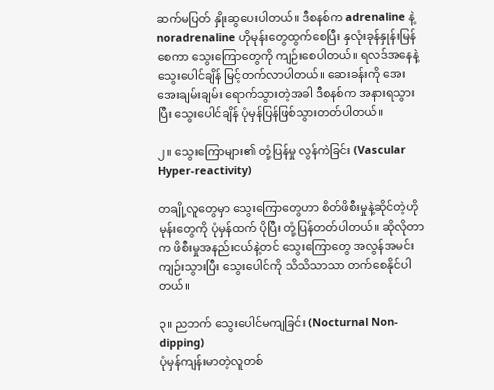ဆက်မပြတ် နှိုးဆွပေးပါတယ်။ ဒီစနစ်က adrenaline နဲ့ noradrenaline ဟိုမုန်းတွေထွက်စေပြီး နှလုံးခုန်နှုန်းမြန်စေကာ သွေးကြောတွေကို ကျဉ်းစေပါတယ်။ ရလဒ်အနေနဲ့ သွေးပေါင်ချိန် မြင့်တက်လာပါတယ်။ ဆေးခန်းကို အေးအေးချမ်းချမ်း ရောက်သွားတဲ့အခါ ဒီစနစ်က အနားရသွားပြီး သွေးပေါင်ချိန် ပုံမှန်ပြန်ဖြစ်သွားတတ်ပါတယ်။

၂။ သွေးကြောများ၏ တုံ့ပြန်မှု လွန်ကဲခြင်း (Vascular Hyper-reactivity)

တချို့လူတွေမှာ သွေးကြောတွေဟာ စိတ်ဖိစီးမှုနဲ့ဆိုင်တဲ့ဟိုမုန်းတွေကို ပုံမှန်ထက် ပိုပြီး တုံ့ပြန်တတ်ပါတယ်။ ဆိုလိုတာက ဖိစီးမှုအနည်းငယ်နဲ့တင် သွေးကြောတွေ အလွန်အမင်း ကျဉ်းသွားပြီး သွေးပေါင်ကို သိသိသာသာ တက်စေနိုင်ပါတယ်။

၃။ ညဘက် သွေးပေါင်မကျခြင်း (Nocturnal Non-dipping)
ပုံမှန်ကျန်းမာတဲ့လူတစ်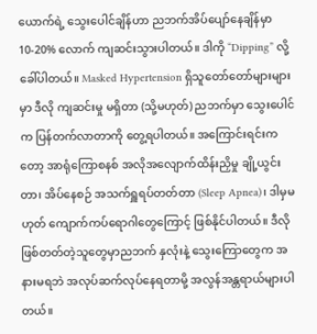ယောက်ရဲ့ သွေးပေါင်ချိန်ဟာ ညဘက်အိပ်ပျော်နေချိန်မှာ 10-20% လောက် ကျဆင်းသွားပါတယ်။ ဒါကို “Dipping” လို့ခေါ်ပါတယ်။ Masked Hypertension ရှိသူတော်တော်များများမှာ ဒီလို ကျဆင်းမှု မရှိတာ (သို့မဟုတ်) ညဘက်မှာ သွေးပေါင်က ပြန်တက်လာတာကို တွေ့ရပါတယ်။ အကြောင်းရင်းကတော့ အာရုံကြောစနစ် အလိုအလျောက်ထိန်းညှိမှု ချို့ယွင်းတာ၊ အိပ်နေစဉ် အသက်ရှူရပ်တတ်တာ (Sleep Apnea)၊ ဒါမှမဟုတ် ကျောက်ကပ်ရောဂါတွေကြောင့် ဖြစ်နိုင်ပါတယ်။ ဒီလိုဖြစ်တတ်တဲ့သူတွေမှာညဘက် နှလုံးနဲ့ သွေးကြောတွေက အနားမရဘဲ အလုပ်ဆက်လုပ်နေရတာမို့ အလွန်အန္တရာယ်များပါတယ်။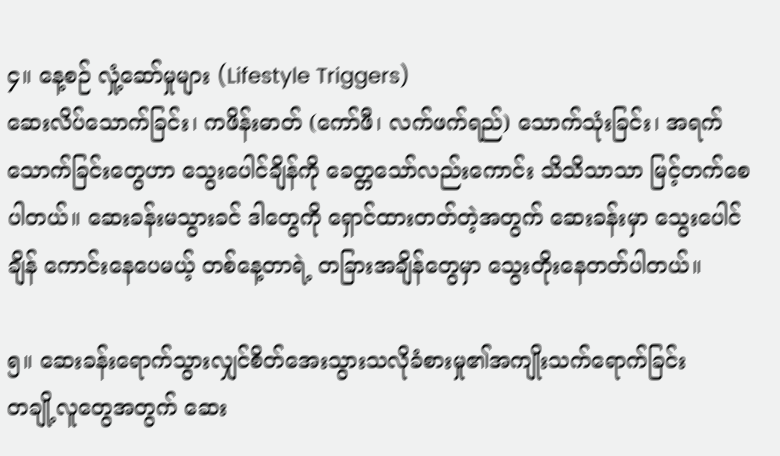၄။ နေ့စဉ် လှုံ့ဆော်မှုများ (Lifestyle Triggers)
ဆေးလိပ်သောက်ခြင်း၊ ကဖိန်းဓာတ် (ကော်ဖီ၊ လက်ဖက်ရည်) သောက်သုံးခြင်း၊ အရက်သောက်ခြင်းတွေဟာ သွေးပေါင်ချိန်ကို ခေတ္တသော်လည်းကောင်း သိသိသာသာ မြင့်တက်စေပါတယ်။ ဆေးခန်းမသွားခင် ဒါတွေကို ရှောင်ထားတတ်တဲ့အတွက် ဆေးခန်းမှာ သွေးပေါင်ချိန် ကောင်းနေပေမယ့် တစ်နေ့တာရဲ့ တခြားအချိန်တွေမှာ သွေးတိုးနေတတ်ပါတယ်။

၅။ ဆေးခန်းရောက်သွားလျှင်စိတ်အေးသွားသလိုခံစားမှု၏အကျိုးသက်ရောက်ခြင်း
တချို့လူတွေအတွက် ဆေး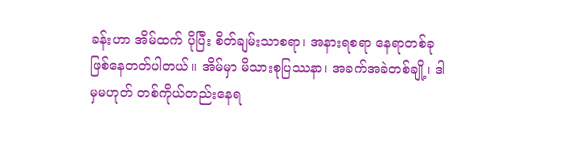ခန်းဟာ အိမ်ထက် ပိုပြီး စိတ်ချမ်းသာစရာ၊ အနားရစရာ နေရာတစ်ခု ဖြစ်နေတတ်ပါတယ်။ အိမ်မှာ မိသားစုပြဿနာ၊ အခက်အခဲတစ်ချို့၊ ဒါမှမဟုတ် တစ်ကိုယ်တည်းနေရ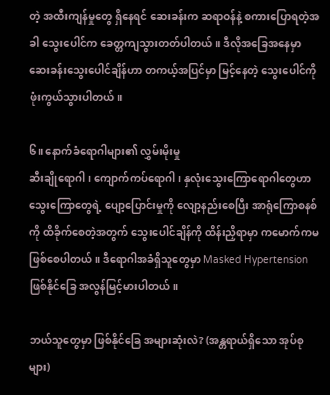တဲ့ အထီးကျန်မှုတွေ ရှိနေရင် ဆေးခန်းက ဆရာဝန်နဲ့ စကားပြောရတဲ့အခါ သွေးပေါင်က ခေတ္တကျသွားတတ်ပါတယ်။ ဒီလိုအခြေအနေမှာ ဆေးခန်းသွေးပေါင်ချိန်ဟာ တကယ့်အပြင်မှာ မြင့်နေတဲ့ သွေးပေါင်ကို ဖုံးကွယ်သွားပါတယ်။

၆။ နောက်ခံရောဂါများ၏ လွှမ်းမိုးမှု
ဆီးချိုရောဂါ၊ ကျောက်ကပ်ရောဂါ၊ နှလုံးသွေးကြောရောဂါတွေဟာ သွေးကြောတွေရဲ့ ပျော့ပြောင်းမှုကို လျော့နည်းစေပြီး အာရုံကြောစနစ်ကို ထိခိုက်စေတဲ့အတွက် သွေးပေါင်ချိန်ကို ထိန်းညှိရာမှာ ကမောက်ကမ ဖြစ်စေပါတယ်။ ဒီရောဂါအခံရှိသူတွေမှာ Masked Hypertension ဖြစ်နိုင်ခြေ အလွန်မြင့်မားပါတယ်။

ဘယ်သူတွေမှာ ဖြစ်နိုင်ခြေ အများဆုံးလဲ? (အန္တရာယ်ရှိသော အုပ်စုများ)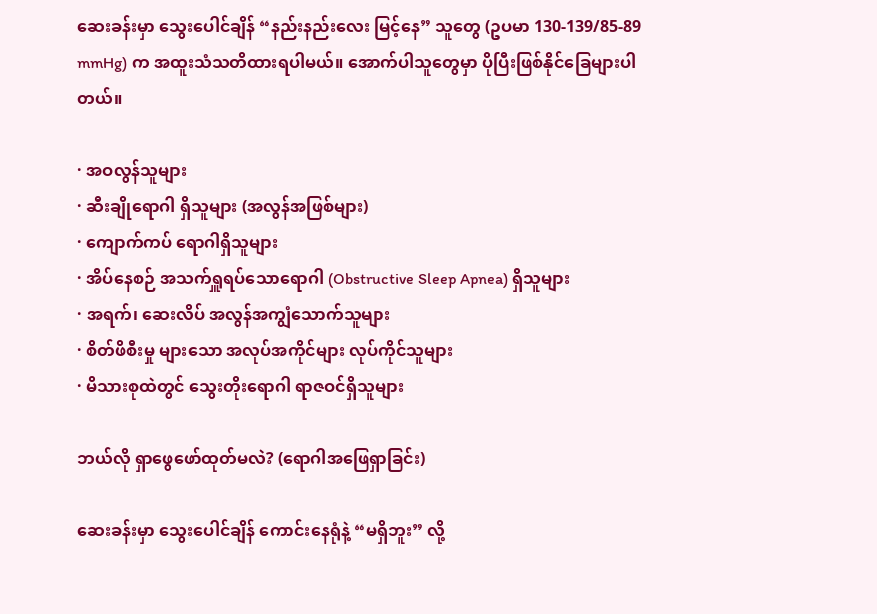ဆေးခန်းမှာ သွေးပေါင်ချိန် “နည်းနည်းလေး မြင့်နေ” သူတွေ (ဥပမာ 130-139/85-89 mmHg) က အထူးသံသတိထားရပါမယ်။ အောက်ပါသူတွေမှာ ပိုပြီးဖြစ်နိုင်ခြေများပါတယ်။

· အဝလွန်သူများ
· ဆီးချိုရောဂါ ရှိသူများ (အလွန်အဖြစ်များ)
· ကျောက်ကပ် ရောဂါရှိသူများ
· အိပ်နေစဉ် အသက်ရှူရပ်သောရောဂါ (Obstructive Sleep Apnea) ရှိသူများ
· အရက်၊ ဆေးလိပ် အလွန်အကျွံသောက်သူများ
· စိတ်ဖိစီးမှု များသော အလုပ်အကိုင်များ လုပ်ကိုင်သူများ
· မိသားစုထဲတွင် သွေးတိုးရောဂါ ရာဇဝင်ရှိသူများ

ဘယ်လို ရှာဖွေဖော်ထုတ်မလဲ? (ရောဂါအဖြေရှာခြင်း)

ဆေးခန်းမှာ သွေးပေါင်ချိန် ကောင်းနေရုံနဲ့ “မရှိဘူး” လို့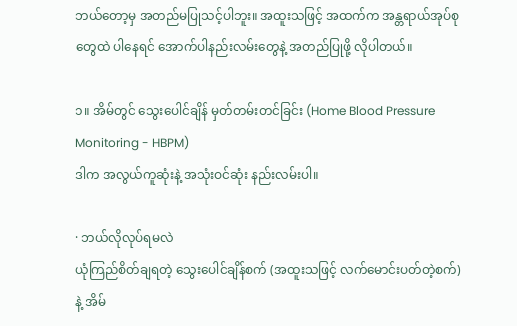ဘယ်တော့မှ အတည်မပြုသင့်ပါဘူး။ အထူးသဖြင့် အထက်က အန္တရာယ်အုပ်စုတွေထဲ ပါနေရင် အောက်ပါနည်းလမ်းတွေနဲ့ အတည်ပြုဖို့ လိုပါတယ်။

၁။ အိမ်တွင် သွေးပေါင်ချိန် မှတ်တမ်းတင်ခြင်း (Home Blood Pressure Monitoring - HBPM)
ဒါက အလွယ်ကူဆုံးနဲ့ အသုံးဝင်ဆုံး နည်းလမ်းပါ။

· ဘယ်လိုလုပ်ရမလဲ
ယုံကြည်စိတ်ချရတဲ့ သွေးပေါင်ချိန်စက် (အထူးသဖြင့် လက်မောင်းပတ်တဲ့စက်) နဲ့ အိမ်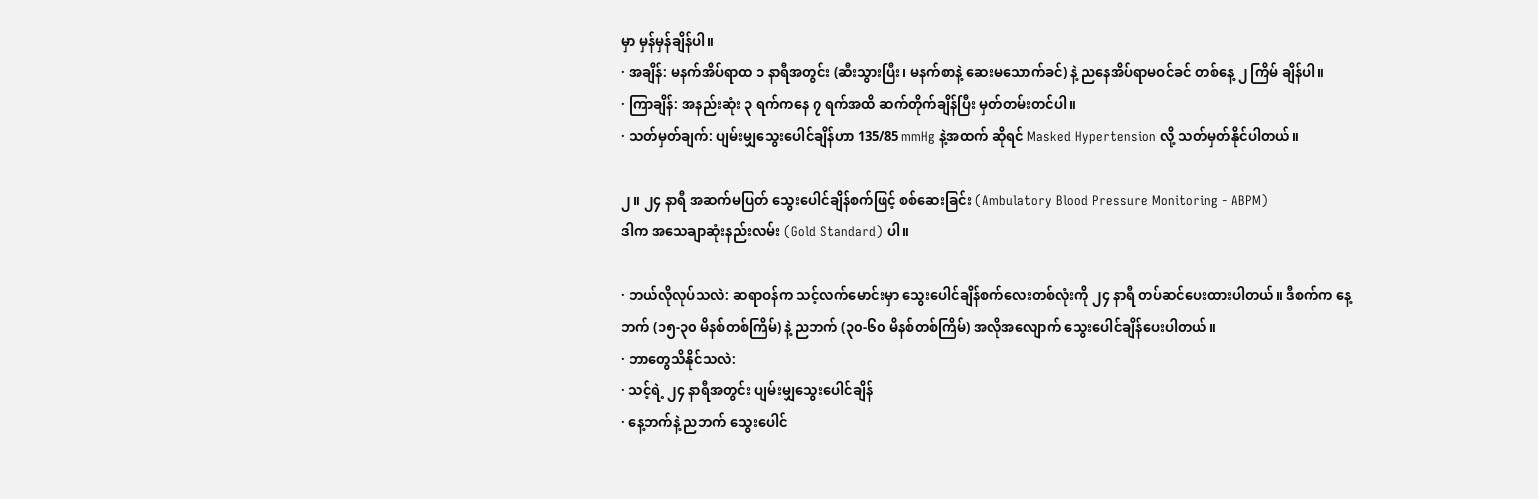မှာ မှန်မှန်ချိန်ပါ။
· အချိန်: မနက်အိပ်ရာထ ၁ နာရီအတွင်း (ဆီးသွားပြီး၊ မနက်စာနဲ့ ဆေးမသောက်ခင်) နဲ့ ညနေအိပ်ရာမဝင်ခင် တစ်နေ့ ၂ ကြိမ် ချိန်ပါ။
· ကြာချိန်: အနည်းဆုံး ၃ ရက်ကနေ ၇ ရက်အထိ ဆက်တိုက်ချိန်ပြီး မှတ်တမ်းတင်ပါ။
· သတ်မှတ်ချက်: ပျမ်းမျှသွေးပေါင်ချိန်ဟာ 135/85 mmHg နဲ့အထက် ဆိုရင် Masked Hypertension လို့ သတ်မှတ်နိုင်ပါတယ်။

၂။ ၂၄ နာရီ အဆက်မပြတ် သွေးပေါင်ချိန်စက်ဖြင့် စစ်ဆေးခြင်း (Ambulatory Blood Pressure Monitoring - ABPM)
ဒါက အသေချာဆုံးနည်းလမ်း (Gold Standard) ပါ။

· ဘယ်လိုလုပ်သလဲ: ဆရာဝန်က သင့်လက်မောင်းမှာ သွေးပေါင်ချိန်စက်လေးတစ်လုံးကို ၂၄ နာရီ တပ်ဆင်ပေးထားပါတယ်။ ဒီစက်က နေ့ဘက် (၁၅-၃၀ မိနစ်တစ်ကြိမ်) နဲ့ ညဘက် (၃၀-၆၀ မိနစ်တစ်ကြိမ်) အလိုအလျောက် သွေးပေါင်ချိန်ပေးပါတယ်။
· ဘာတွေသိနိုင်သလဲ:
· သင့်ရဲ့ ၂၄ နာရီအတွင်း ပျမ်းမျှသွေးပေါင်ချိန်
· နေ့ဘက်နဲ့ ညဘက် သွေးပေါင်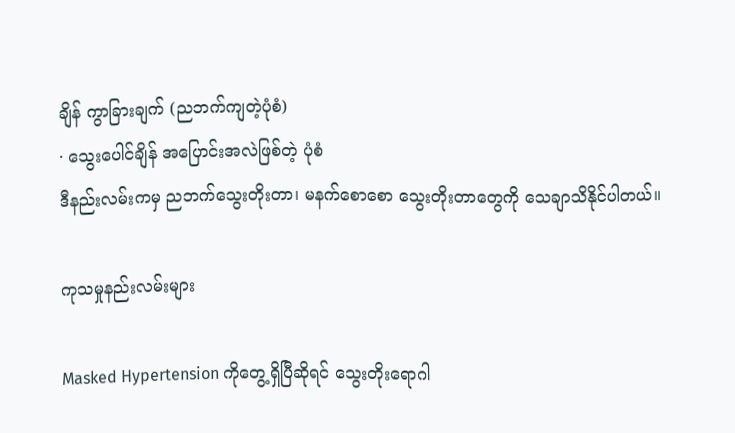ချိန် ကွာခြားချက် (ညဘက်ကျတဲ့ပုံစံ)
· သွေးပေါင်ချိန် အပြောင်းအလဲဖြစ်တဲ့ ပုံစံ
ဒီနည်းလမ်းကမှ ညဘက်သွေးတိုးတာ၊ မနက်စောစော သွေးတိုးတာတွေကို သေချာသိနိုင်ပါတယ်။

ကုသမှုနည်းလမ်းများ

Masked Hypertension ကိုတွေ့ရှိပြီဆိုရင် သွေးတိုးရောဂါ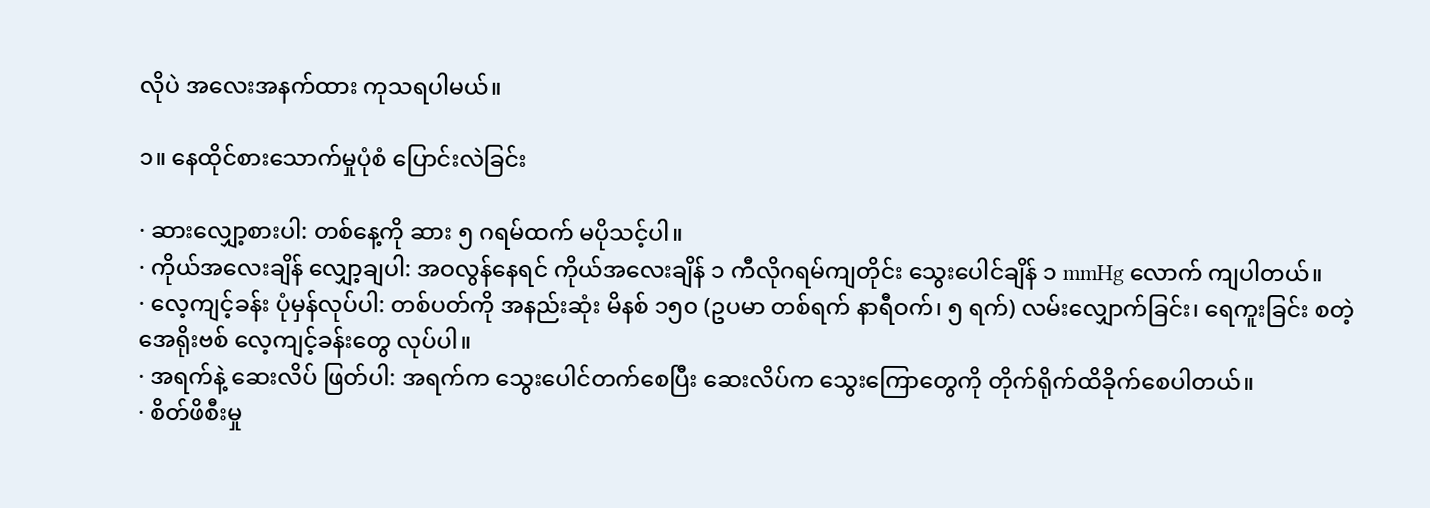လိုပဲ အလေးအနက်ထား ကုသရပါမယ်။

၁။ နေထိုင်စားသောက်မှုပုံစံ ပြောင်းလဲခြင်း

· ဆားလျှော့စားပါ: တစ်နေ့ကို ဆား ၅ ဂရမ်ထက် မပိုသင့်ပါ။
· ကိုယ်အလေးချိန် လျှော့ချပါ: အဝလွန်နေရင် ကိုယ်အလေးချိန် ၁ ကီလိုဂရမ်ကျတိုင်း သွေးပေါင်ချိန် ၁ mmHg လောက် ကျပါတယ်။
· လေ့ကျင့်ခန်း ပုံမှန်လုပ်ပါ: တစ်ပတ်ကို အနည်းဆုံး မိနစ် ၁၅၀ (ဥပမာ တစ်ရက် နာရီဝက်၊ ၅ ရက်) လမ်းလျှောက်ခြင်း၊ ရေကူးခြင်း စတဲ့ အေရိုးဗစ် လေ့ကျင့်ခန်းတွေ လုပ်ပါ။
· အရက်နဲ့ ဆေးလိပ် ဖြတ်ပါ: အရက်က သွေးပေါင်တက်စေပြီး ဆေးလိပ်က သွေးကြောတွေကို တိုက်ရိုက်ထိခိုက်စေပါတယ်။
· စိတ်ဖိစီးမှု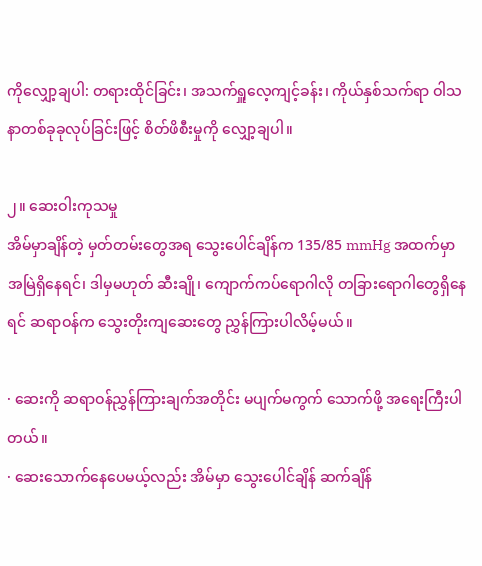ကိုလျှော့ချပါ: တရားထိုင်ခြင်း၊ အသက်ရှူလေ့ကျင့်ခန်း၊ ကိုယ်နှစ်သက်ရာ ဝါသနာတစ်ခုခုလုပ်ခြင်းဖြင့် စိတ်ဖိစီးမှုကို လျှော့ချပါ။

၂။ ဆေးဝါးကုသမှု
အိမ်မှာချိန်တဲ့ မှတ်တမ်းတွေအရ သွေးပေါင်ချိန်က 135/85 mmHg အထက်မှာ အမြဲရှိနေရင်၊ ဒါမှမဟုတ် ဆီးချို၊ ကျောက်ကပ်ရောဂါလို တခြားရောဂါတွေရှိနေရင် ဆရာဝန်က သွေးတိုးကျဆေးတွေ ညွှန်ကြားပါလိမ့်မယ်။

· ဆေးကို ဆရာဝန်ညွှန်ကြားချက်အတိုင်း မပျက်မကွက် သောက်ဖို့ အရေးကြီးပါတယ်။
· ဆေးသောက်နေပေမယ့်လည်း အိမ်မှာ သွေးပေါင်ချိန် ဆက်ချိန်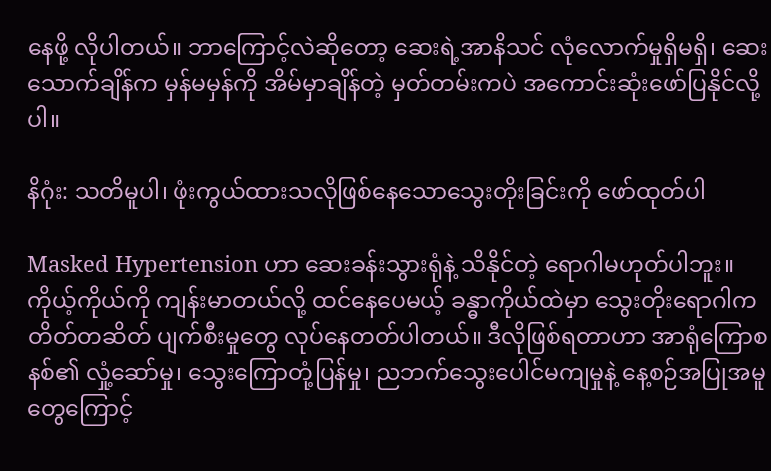နေဖို့ လိုပါတယ်။ ဘာကြောင့်လဲဆိုတော့ ဆေးရဲ့အာနိသင် လုံလောက်မှုရှိမရှိ၊ ဆေးသောက်ချိန်က မှန်မမှန်ကို အိမ်မှာချိန်တဲ့ မှတ်တမ်းကပဲ အကောင်းဆုံးဖော်ပြနိုင်လို့ပါ။

နိဂုံး: သတိမူပါ၊ ဖုံးကွယ်ထားသလိုဖြစ်နေသောသွေးတိုးခြင်းကို ဖော်ထုတ်ပါ

Masked Hypertension ဟာ ဆေးခန်းသွားရုံနဲ့ သိနိုင်တဲ့ ရောဂါမဟုတ်ပါဘူး။ ကိုယ့်ကိုယ်ကို ကျန်းမာတယ်လို့ ထင်နေပေမယ့် ခန္ဓာကိုယ်ထဲမှာ သွေးတိုးရောဂါက တိတ်တဆိတ် ပျက်စီးမှုတွေ လုပ်နေတတ်ပါတယ်။ ဒီလိုဖြစ်ရတာဟာ အာရုံကြောစနစ်၏ လှုံ့ဆော်မှု၊ သွေးကြောတုံ့ပြန်မှု၊ ညဘက်သွေးပေါင်မကျမှုနဲ့ နေ့စဉ်အပြုအမူတွေကြောင့်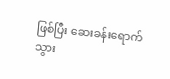ဖြစ်ပြီး ဆေးခန်းရောက်သွား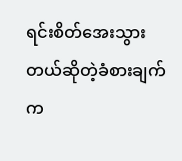ရင်းစိတ်အေးသွားတယ်ဆိုတဲ့ခံစားချက်က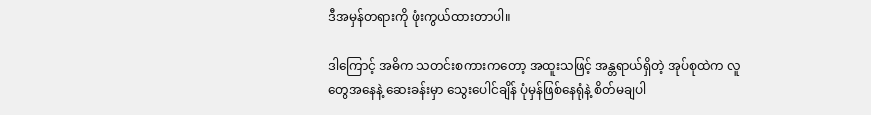ဒီအမှန်တရားကို ဖုံးကွယ်ထားတာပါ။

ဒါကြောင့် အဓိက သတင်းစကားကတော့ အထူးသဖြင့် အန္တရာယ်ရှိတဲ့ အုပ်စုထဲက လူတွေအနေနဲ့ ဆေးခန်းမှာ သွေးပေါင်ချိန် ပုံမှန်ဖြစ်နေရုံနဲ့ စိတ်မချပါ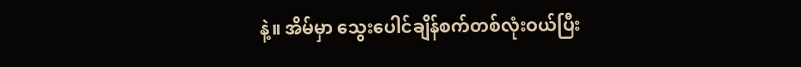နဲ့။ အိမ်မှာ သွေးပေါင်ချိန်စက်တစ်လုံးဝယ်ပြီး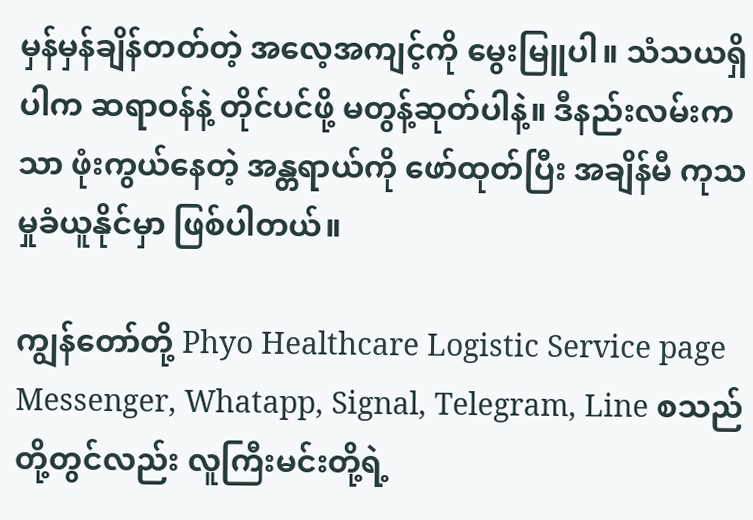မှန်မှန်ချိန်တတ်တဲ့ အလေ့အကျင့်ကို မွေးမြူပါ။ သံသယရှိပါက ဆရာဝန်နဲ့ တိုင်ပင်ဖို့ မတွန့်ဆုတ်ပါနဲ့။ ဒီနည်းလမ်းကသာ ဖုံးကွယ်နေတဲ့ အန္တရာယ်ကို ဖော်ထုတ်ပြီး အချိန်မီ ကုသမှုခံယူနိုင်မှာ ဖြစ်ပါတယ်။

ကျွန်တော်တို့ Phyo Healthcare Logistic Service page Messenger, Whatapp, Signal, Telegram, Line စသည်တို့တွင်လည်း လူကြီးမင်းတို့ရဲ့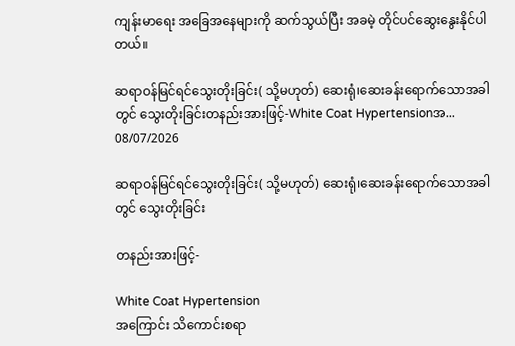ကျန်းမာရေး အခြေအနေများကို ဆက်သွယ်ပြီး အခမဲ့ တိုင်ပင်ဆွေးနွေးနိုင်ပါတယ်။

ဆရာဝန်မြင်ရင်သွေးတိုးခြင်း( သို့မဟုတ်) ဆေးရုံ၊ဆေးခန်းရောက်သောအခါတွင် သွေးတိုးခြင်းတနည်းအားဖြင့်-White Coat Hypertensionအ...
08/07/2026

ဆရာဝန်မြင်ရင်သွေးတိုးခြင်း( သို့မဟုတ်) ဆေးရုံ၊ဆေးခန်းရောက်သောအခါတွင် သွေးတိုးခြင်း

တနည်းအားဖြင့်-

White Coat Hypertension
အကြောင်း သိကောင်းစရာ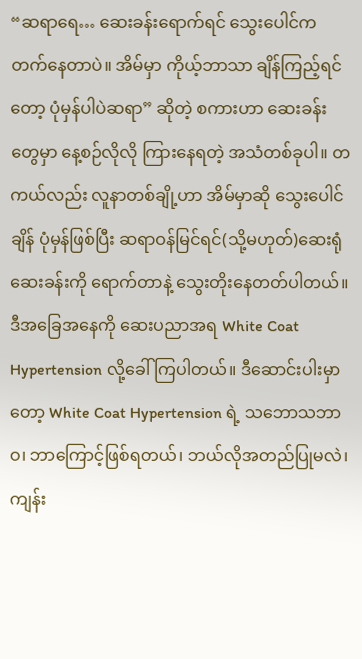“ဆရာရေ… ဆေးခန်းရောက်ရင် သွေးပေါင်က တက်နေတာပဲ။ အိမ်မှာ ကိုယ့်ဘာသာ ချိန်ကြည့်ရင်တော့ ပုံမှန်ပါပဲဆရာ” ဆိုတဲ့ စကားဟာ ဆေးခန်းတွေမှာ နေ့စဉ်လိုလို ကြားနေရတဲ့ အသံတစ်ခုပါ။ တကယ်လည်း လူနာတစ်ချို့ဟာ အိမ်မှာဆို သွေးပေါင်ချိန် ပုံမှန်ဖြစ်ပြီး ဆရာဝန်မြင်ရင်(သို့မဟုတ်)ဆေးရုံဆေးခန်းကို ရောက်တာနဲ့ သွေးတိုးနေတတ်ပါတယ်။ဒီအခြေအနေကို ဆေးပညာအရ White Coat Hypertension လို့ခေါ်ကြပါတယ်။ ဒီဆောင်းပါးမှာတော့ White Coat Hypertension ရဲ့ သဘောသဘာဝ၊ ဘာကြောင့်ဖြစ်ရတယ်၊ ဘယ်လိုအတည်ပြုမလဲ၊ ကျန်း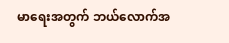မာရေးအတွက် ဘယ်လောက်အ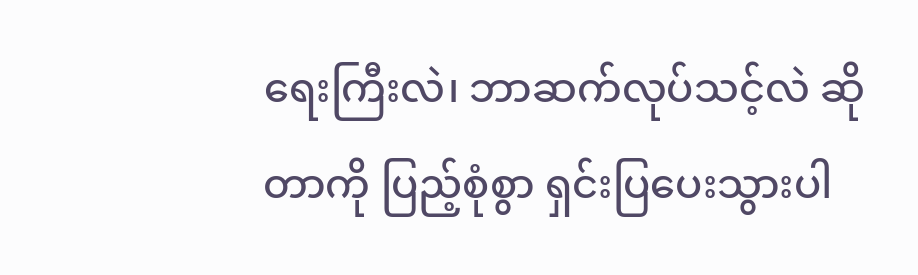ရေးကြီးလဲ၊ ဘာဆက်လုပ်သင့်လဲ ဆိုတာကို ပြည့်စုံစွာ ရှင်းပြပေးသွားပါ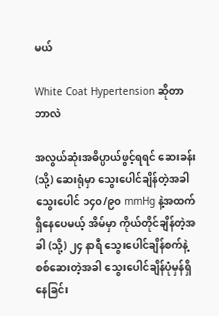မယ်

White Coat Hypertension ဆိုတာ
ဘာလဲ

အလွယ်ဆုံးအဓိပ္ပာယ်ဖွင့်ရရင် ဆေးခန်း (သို့) ဆေးရုံမှာ သွေးပေါင်ချိန်တဲ့အခါသွေးပေါင် ၁၄၀/၉၀ mmHg နဲ့အထက်ရှိနေပေမယ့် အိမ်မှာ ကိုယ်တိုင်ချိန်တဲ့အခါ (သို့) ၂၄ နာရီ သွေးပေါင်ချိန်စက်နဲ့ စစ်ဆေးတဲ့အခါ သွေးပေါင်ချိန်ပုံမှန်ရှိနေခြင်း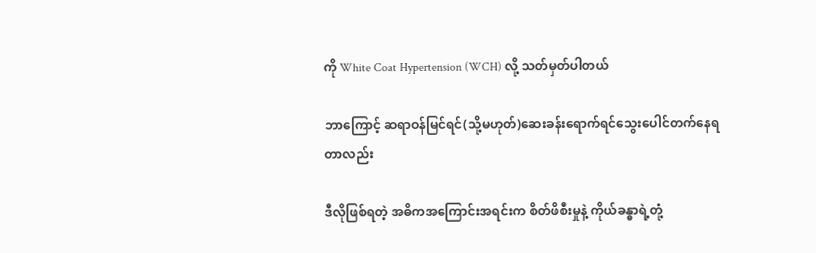ကို White Coat Hypertension (WCH) လို့ သတ်မှတ်ပါတယ်

ဘာကြောင့် ဆရာဝန်မြင်ရင်(သို့မဟုတ်)ဆေးခန်းရောက်ရင်သွေးပေါင်တက်နေရတာလည်း

ဒီလိုဖြစ်ရတဲ့ အဓိကအကြောင်းအရင်းက စိတ်ဖိစီးမှုနဲ့ ကိုယ်ခန္ဓာရဲ့တုံ့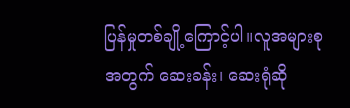ပြန်မှုတစ်ချို့ကြောင့်ပါ။လူအများစုအတွက် ဆေးခန်း၊ ဆေးရုံဆို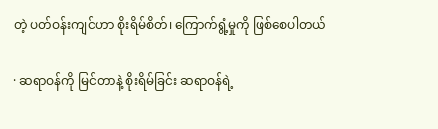တဲ့ ပတ်ဝန်းကျင်ဟာ စိုးရိမ်စိတ်၊ ကြောက်ရွံ့မှုကို ဖြစ်စေပါတယ်

· ဆရာဝန်ကို မြင်တာနဲ့ စိုးရိမ်ခြင်း ဆရာဝန်ရဲ့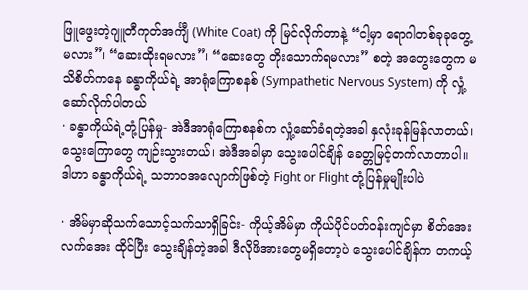ဖြူဖွေးတဲ့ဂျူတီကုတ်အင်္ကျီ (White Coat) ကို မြင်လိုက်တာနဲ့ “ငါ့မှာ ရောဂါတစ်ခုခုတွေ့မလား”၊ “ဆေးထိုးရမလား”၊ “ဆေးတွေ တိုးသောက်ရမလား” စတဲ့ အတွေးတွေက မသိစိတ်ကနေ ခန္ဓာကိုယ်ရဲ့ အာရုံကြောစနစ် (Sympathetic Nervous System) ကို လှုံ့ဆော်လိုက်ပါတယ်
· ခန္ဓာကိုယ်ရဲ့တုံ့ပြန်မှု- အဲဒီအာရုံကြောစနစ်က လှုံ့ဆော်ခံရတဲ့အခါ နှလုံးခုန်မြန်လာတယ်၊ သွေးကြောတွေ ကျဉ်းသွားတယ်၊ အဲဒီအခါမှာ သွေးပေါင်ချိန် ခေတ္တမြင့်တက်လာတာပါ။ ဒါဟာ ခန္ဓာကိုယ်ရဲ့ သဘာဝအလျောက်ဖြစ်တဲ့ Fight or Flight တုံ့ပြန်မှုမျိုးပါပဲ

· အိမ်မှာဆိုသက်သောင့်သက်သာရှိခြင်း- ကိုယ့်အိမ်မှာ ကိုယ်ပိုင်ပတ်ဝန်းကျင်မှာ စိတ်အေးလက်အေး ထိုင်ပြီး သွေးချိန်တဲ့အခါ ဒီလိုဖိအားတွေမရှိတော့ပဲ သွေးပေါင်ချိန်က တကယ့်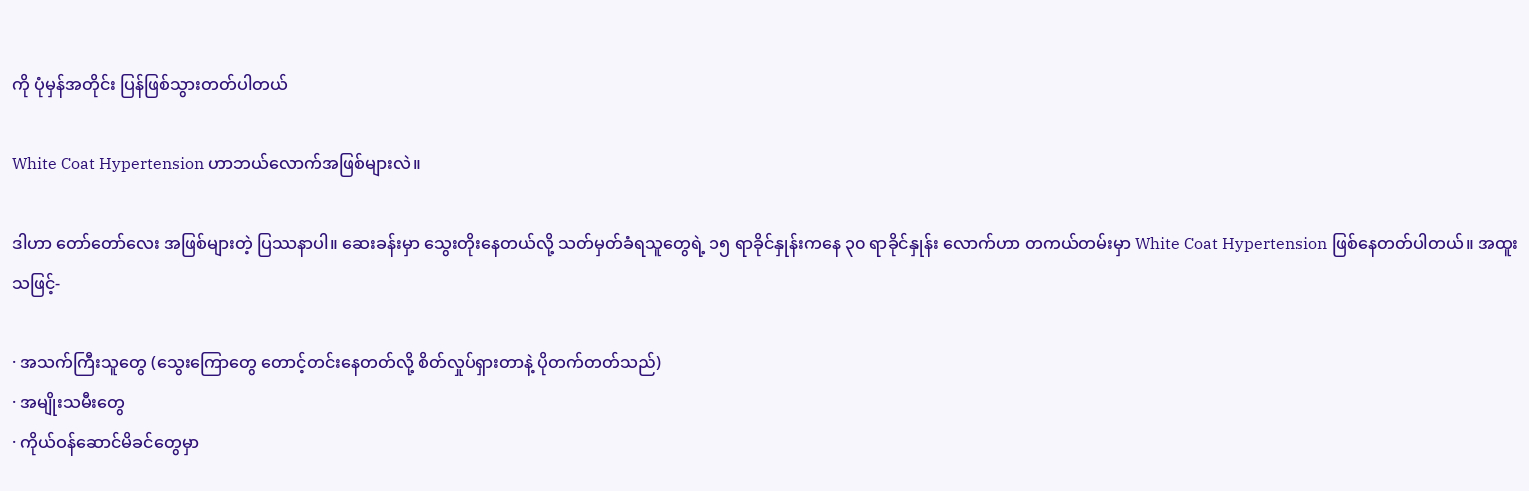ကို ပုံမှန်အတိုင်း ပြန်ဖြစ်သွားတတ်ပါတယ်

White Coat Hypertension ဟာဘယ်လောက်အဖြစ်များလဲ။

ဒါဟာ တော်တော်လေး အဖြစ်များတဲ့ ပြဿနာပါ။ ဆေးခန်းမှာ သွေးတိုးနေတယ်လို့ သတ်မှတ်ခံရသူတွေရဲ့ ၁၅ ရာခိုင်နှုန်းကနေ ၃၀ ရာခိုင်နှုန်း လောက်ဟာ တကယ်တမ်းမှာ White Coat Hypertension ဖြစ်နေတတ်ပါတယ်။ အထူးသဖြင့်-

· အသက်ကြီးသူတွေ (သွေးကြောတွေ တောင့်တင်းနေတတ်လို့ စိတ်လှုပ်ရှားတာနဲ့ ပိုတက်တတ်သည်)
· အမျိုးသမီးတွေ
· ကိုယ်ဝန်ဆောင်မိခင်တွေမှာ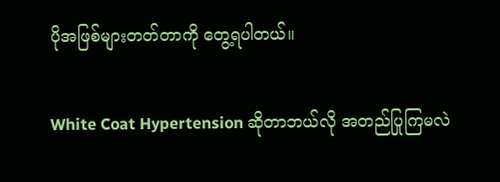ပိုအဖြစ်များတတ်တာကို တွေ့ရပါတယ်။

White Coat Hypertension ဆိုတာဘယ်လို အတည်ပြုကြမလဲ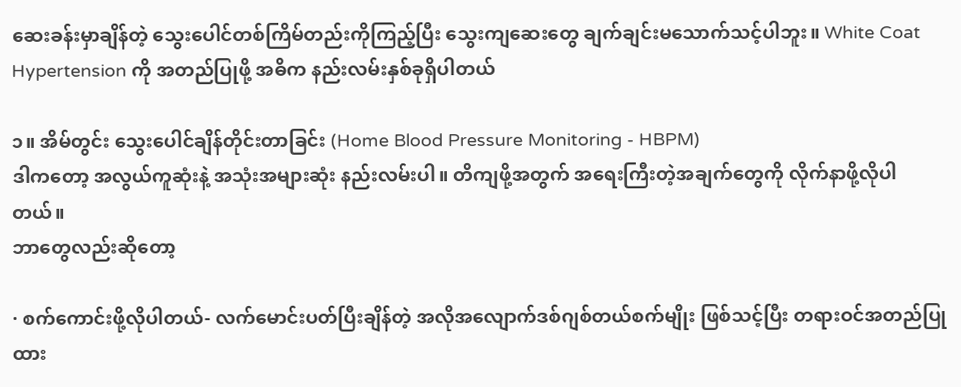ဆေးခန်းမှာချိန်တဲ့ သွေးပေါင်တစ်ကြိမ်တည်းကိုကြည့်ပြီး သွေးကျဆေးတွေ ချက်ချင်းမသောက်သင့်ပါဘူး။ White Coat Hypertension ကို အတည်ပြုဖို့ အဓိက နည်းလမ်းနှစ်ခုရှိပါတယ်

၁။ အိမ်တွင်း သွေးပေါင်ချိန်တိုင်းတာခြင်း (Home Blood Pressure Monitoring - HBPM)
ဒါကတော့ အလွယ်ကူဆုံးနဲ့ အသုံးအများဆုံး နည်းလမ်းပါ။ တိကျဖို့အတွက် အရေးကြီးတဲ့အချက်တွေကို လိုက်နာဖို့လိုပါတယ်။
ဘာတွေလည်းဆိုတော့

· စက်ကောင်းဖို့လိုပါတယ်- လက်မောင်းပတ်ပြီးချိန်တဲ့ အလိုအလျောက်ဒစ်ဂျစ်တယ်စက်မျိုး ဖြစ်သင့်ပြီး တရားဝင်အတည်ပြုထား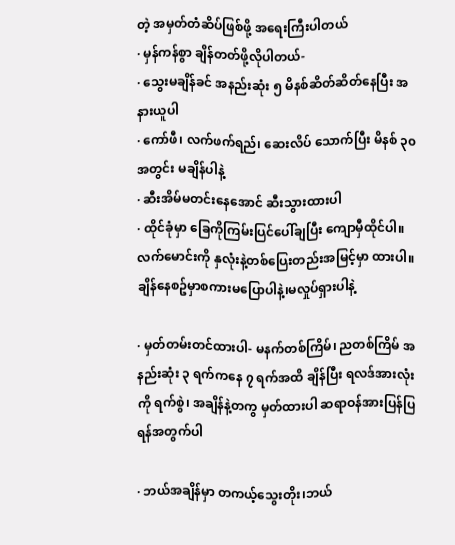တဲ့ အမှတ်တံဆိပ်ဖြစ်ဖို့ အရေးကြီးပါတယ်
· မှန်ကန်စွာ ချိန်တတ်ဖို့လိုပါတယ်-
· သွေးမချိန်ခင် အနည်းဆုံး ၅ မိနစ်ဆိတ်ဆိတ်နေပြီး အနားယူပါ
· ကော်ဖီ၊ လက်ဖက်ရည်၊ ဆေးလိပ် သောက်ပြီး မိနစ် ၃၀ အတွင်း မချိန်ပါနဲ့
· ဆီးအိမ်မတင်းနေအောင် ဆီးသွားထားပါ
· ထိုင်ခုံမှာ ခြေကိုကြမ်းပြင်ပေါ်ချပြီး ကျောမှီထိုင်ပါ။ လက်မောင်းကို နှလုံးနဲ့တစ်ပြေးတည်းအမြင့်မှာ ထားပါ။ ချိန်နေစဥ်မှာစကားမပြောပါနဲ့၊မလှုပ်ရှားပါနဲ့

· မှတ်တမ်းတင်ထားပါ- မနက်တစ်ကြိမ်၊ ညတစ်ကြိမ် အနည်းဆုံး ၃ ရက်ကနေ ၇ ရက်အထိ ချိန်ပြီး ရလဒ်အားလုံးကို ရက်စွဲ၊ အချိန်နဲ့တကွ မှတ်ထားပါ ဆရာဝန်အားပြန်ပြရန်အတွက်ပါ

· ဘယ်အချိန်မှာ တကယ့်သွေးတိုး၊ဘယ်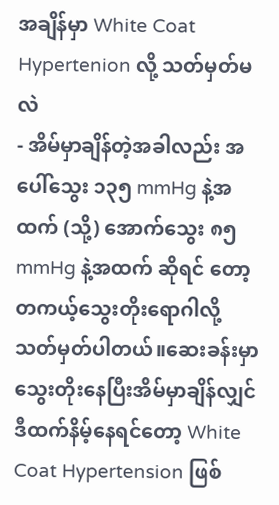အချိန်မှာ White Coat Hypertenion လို့ သတ်မှတ်မလဲ
- အိမ်မှာချိန်တဲ့အခါလည်း အပေါ်သွေး ၁၃၅ mmHg နဲ့အထက် (သို့) အောက်သွေး ၈၅ mmHg နဲ့အထက် ဆိုရင် တော့တကယ့်သွေးတိုးရောဂါလို့ သတ်မှတ်ပါတယ်။ဆေးခန်းမှာသွေးတိုးနေပြီးအိမ်မှာချိန်လျှင် ဒီထက်နိမ့်နေရင်တော့ White Coat Hypertension ဖြစ်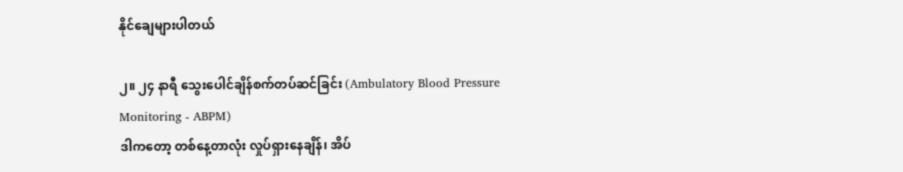နိုင်ချေများပါတယ်

၂။ ၂၄ နာရီ သွေးပေါင်ချိန်စက်တပ်ဆင်ခြင်း (Ambulatory Blood Pressure Monitoring - ABPM)
ဒါကတော့ တစ်နေ့တာလုံး လှုပ်ရှားနေချိန်၊ အိပ်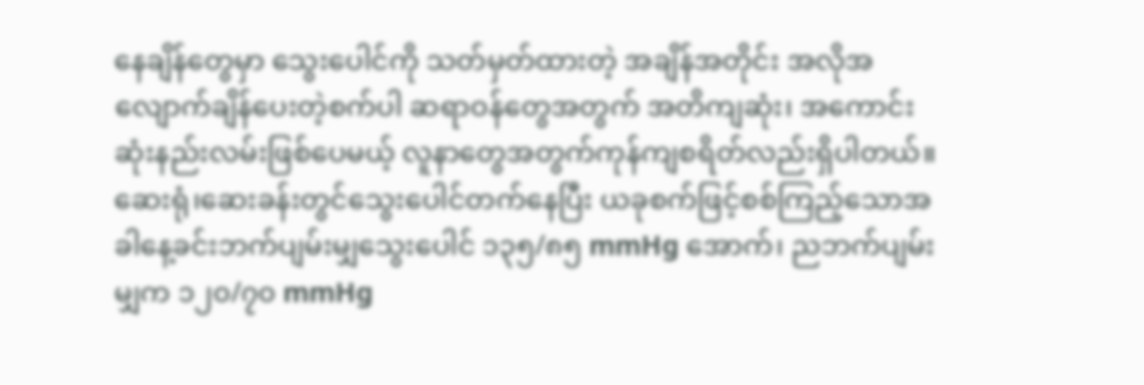နေချိန်တွေမှာ သွေးပေါင်ကို သတ်မှတ်ထားတဲ့ အချိန်အတိုင်း အလိုအလျောက်ချိန်ပေးတဲ့စက်ပါ ဆရာဝန်တွေအတွက် အတိကျဆုံး၊ အကောင်းဆုံးနည်းလမ်းဖြစ်ပေမယ့် လူနာတွေအတွက်ကုန်ကျစရိတ်လည်းရှိပါတယ်။ ဆေးရုံ၊ဆေးခန်းတွင်သွေးပေါင်တက်နေပြီး ယခုစက်ဖြင့်စစ်ကြည့်သောအခါနေ့ခင်းဘက်ပျမ်းမျှသွေးပေါင် ၁၃၅/၈၅ mmHg အောက်၊ ညဘက်ပျမ်းမျှက ၁၂၀/၇၀ mmHg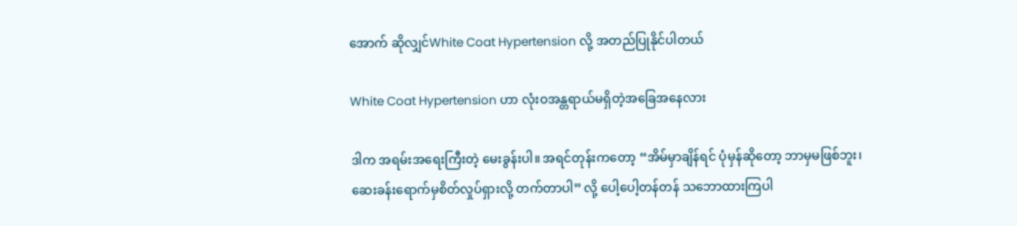အောက် ဆိုလျှင်White Coat Hypertension လို့ အတည်ပြုနိုင်ပါတယ်

White Coat Hypertension ဟာ လုံးဝအန္တရာယ်မရှိတဲ့အခြေအနေလား

ဒါက အရမ်းအရေးကြီးတဲ့ မေးခွန်းပါ။ အရင်တုန်းကတော့ “အိမ်မှာချိန်ရင် ပုံမှန်ဆိုတော့ ဘာမှမဖြစ်ဘူး၊ ဆေးခန်းရောက်မှစိတ်လှုပ်ရှားလို့ တက်တာပါ” လို့ ပေါ့ပေါ့တန်တန် သဘောထားကြပါ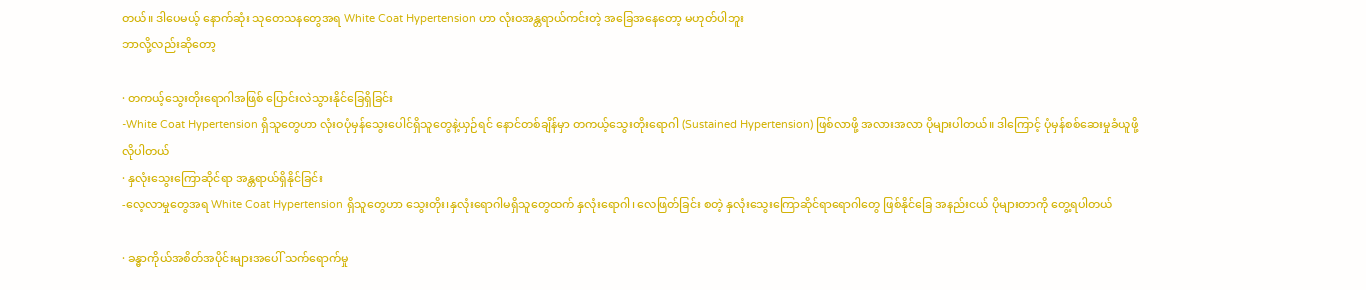တယ်။ ဒါပေမယ့် နောက်ဆုံး သုတေသနတွေအရ White Coat Hypertension ဟာ လုံးဝအန္တရာယ်ကင်းတဲ့ အခြေအနေတော့ မဟုတ်ပါဘူး
ဘာလို့လည်းဆိုတော့

· တကယ့်သွေးတိုးရောဂါအဖြစ် ပြောင်းလဲသွားနိုင်ခြေရှိခြင်း
-White Coat Hypertension ရှိသူတွေဟာ လုံးဝပုံမှန်သွေးပေါင်ရှိသူတွေနဲ့ယှဉ်ရင် နောင်တစ်ချိန်မှာ တကယ့်သွေးတိုးရောဂါ (Sustained Hypertension) ဖြစ်လာဖို့ အလားအလာ ပိုများပါတယ်။ ဒါကြောင့် ပုံမှန်စစ်ဆေးမှုခံယူဖို့ လိုပါတယ်
· နှလုံးသွေးကြောဆိုင်ရာ အန္တရာယ်ရှိနိုင်ခြင်း
-လေ့လာမှုတွေအရ White Coat Hypertension ရှိသူတွေဟာ သွေးတိုး၊နှလုံးရောဂါမရှိသူတွေထက် နှလုံးရောဂါ၊ လေဖြတ်ခြင်း စတဲ့ နှလုံးသွေးကြောဆိုင်ရာရောဂါတွေ ဖြစ်နိုင်ခြေ အနည်းငယ် ပိုများတာကို တွေ့ရပါတယ်

· ခန္ဓာကိုယ်အစိတ်အပိုင်းများအပေါ် သက်ရောက်မှု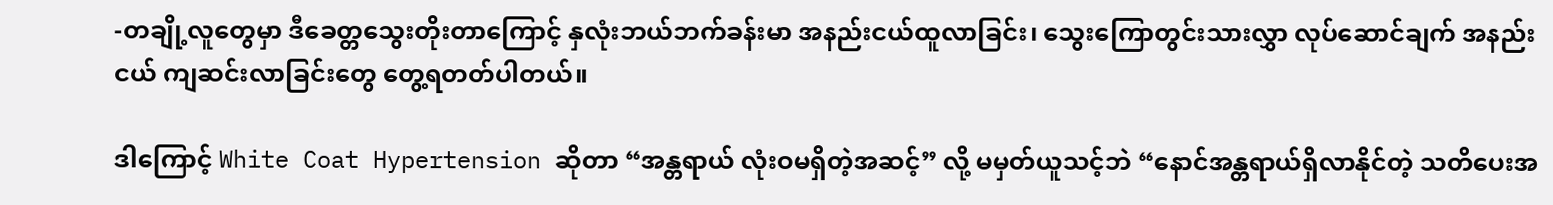-တချို့လူတွေမှာ ဒီခေတ္တသွေးတိုးတာကြောင့် နှလုံးဘယ်ဘက်ခန်းမာ အနည်းငယ်ထူလာခြင်း၊ သွေးကြောတွင်းသားလွှာ လုပ်ဆောင်ချက် အနည်းငယ် ကျဆင်းလာခြင်းတွေ တွေ့ရတတ်ပါတယ်။

ဒါကြောင့် White Coat Hypertension ဆိုတာ “အန္တရာယ် လုံးဝမရှိတဲ့အဆင့်” လို့ မမှတ်ယူသင့်ဘဲ “နောင်အန္တရာယ်ရှိလာနိုင်တဲ့ သတိပေးအ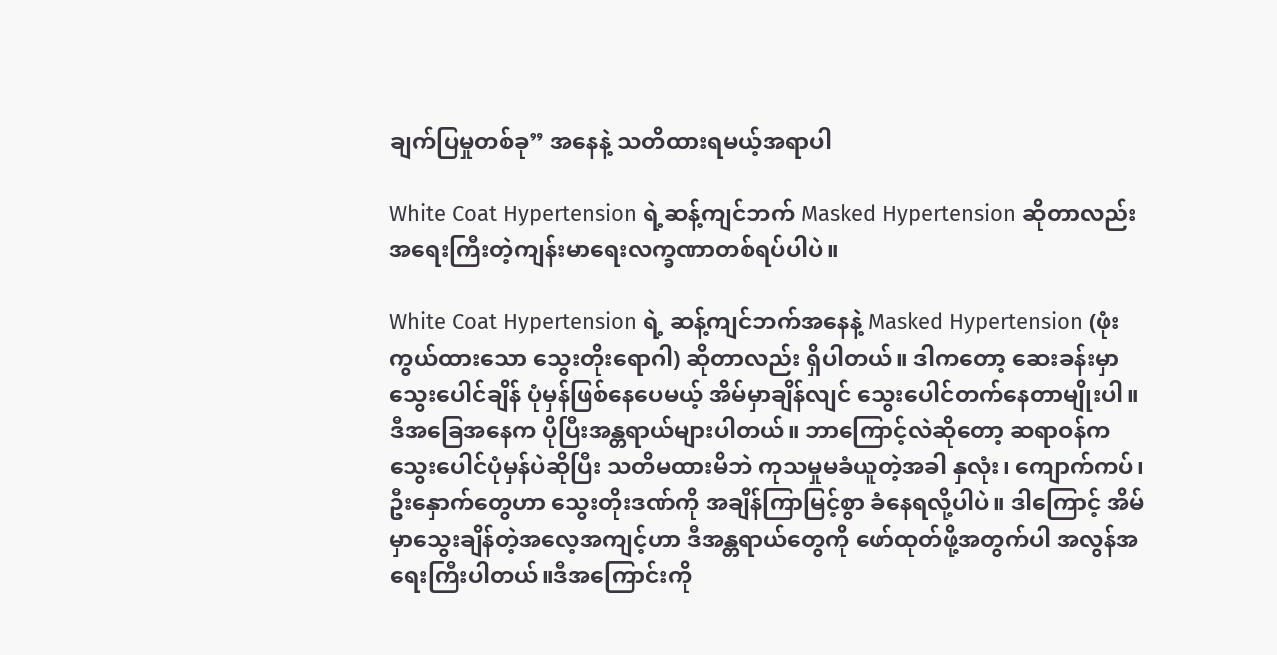ချက်ပြမှုတစ်ခု” အနေနဲ့ သတိထားရမယ့်အရာပါ

White Coat Hypertension ရဲ့ဆန့်ကျင်ဘက် Masked Hypertension ဆိုတာလည်းအရေးကြီးတဲ့ကျန်းမာရေးလက္ခဏာတစ်ရပ်ပါပဲ။

White Coat Hypertension ရဲ့ ဆန့်ကျင်ဘက်အနေနဲ့ Masked Hypertension (ဖုံးကွယ်ထားသော သွေးတိုးရောဂါ) ဆိုတာလည်း ရှိပါတယ်။ ဒါကတော့ ဆေးခန်းမှာ သွေးပေါင်ချိန် ပုံမှန်ဖြစ်နေပေမယ့် အိမ်မှာချိန်လျင် သွေးပေါင်တက်နေတာမျိုးပါ။ ဒီအခြေအနေက ပိုပြီးအန္တရာယ်များပါတယ်။ ဘာကြောင့်လဲဆိုတော့ ဆရာဝန်က သွေးပေါင်ပုံမှန်ပဲဆိုပြီး သတိမထားမိဘဲ ကုသမှုမခံယူတဲ့အခါ နှလုံး၊ ကျောက်ကပ်၊ ဦးနှောက်တွေဟာ သွေးတိုးဒဏ်ကို အချိန်ကြာမြင့်စွာ ခံနေရလို့ပါပဲ။ ဒါကြောင့် အိမ်မှာသွေးချိန်တဲ့အလေ့အကျင့်ဟာ ဒီအန္တရာယ်တွေကို ဖော်ထုတ်ဖို့အတွက်ပါ အလွန်အရေးကြီးပါတယ်။ဒီအကြောင်းကို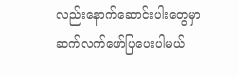လည်းနောက်ဆောင်းပါးတွေမှာဆက်လက်ဖော်ပြပေးပါမယ်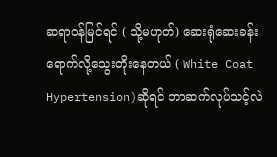ဆရာဝန်မြင်ရင် ( သို့မဟုတ်) ဆေးရုံဆေးခန်းရောက်လို့သွေးတိုးနေတယ် ( White Coat Hypertension)ဆိုရင် ဘာဆက်လုပ်သင့်လဲ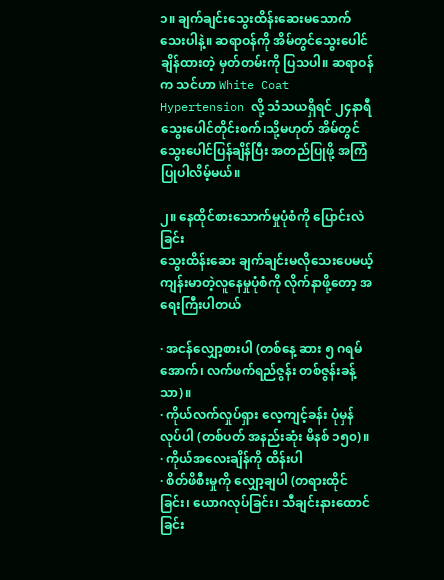၁။ ချက်ချင်းသွေးထိန်းဆေးမသောက်သေးပါနဲ့။ ဆရာဝန်ကို အိမ်တွင်သွေးပေါင်ချိန်ထားတဲ့ မှတ်တမ်းကို ပြသပါ။ ဆရာဝန်က သင်ဟာ White Coat Hypertension လို့ သံသယရှိရင် ၂၄နာရီသွေးပေါင်တိုင်းစက်၊သို့မဟုတ် အိမ်တွင်သွေးပေါင်ပြန်ချိန်ပြီး အတည်ပြုဖို့ အကြံပြုပါလိမ့်မယ်။

၂။ နေထိုင်စားသောက်မှုပုံစံကို ပြောင်းလဲခြင်း
သွေးထိန်းဆေး ချက်ချင်းမလိုသေးပေမယ့် ကျန်းမာတဲ့လူနေမှုပုံစံကို လိုက်နာဖို့တော့ အရေးကြီးပါတယ်

· အငန်လျှော့စားပါ (တစ်နေ့ ဆား ၅ ဂရမ်အောက်၊ လက်ဖက်ရည်ဇွန်း တစ်ဇွန်းခန့်သာ)။
· ကိုယ်လက်လှုပ်ရှား လေ့ကျင့်ခန်း ပုံမှန်လုပ်ပါ (တစ်ပတ် အနည်းဆုံး မိနစ် ၁၅၀)။
· ကိုယ်အလေးချိန်ကို ထိန်းပါ
· စိတ်ဖိစီးမှုကို လျှော့ချပါ (တရားထိုင်ခြင်း၊ ယောဂလုပ်ခြင်း၊ သီချင်းနားထောင်ခြင်း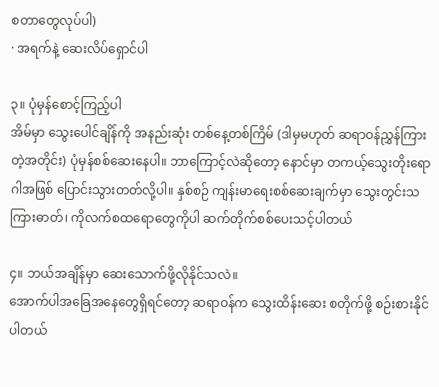စတာတွေလုပ်ပါ)
· အရက်နဲ့ ဆေးလိပ်ရှောင်ပါ

၃။ ပုံမှန်စောင့်ကြည့်ပါ
အိမ်မှာ သွေးပေါင်ချိန်ကို အနည်းဆုံး တစ်နေ့တစ်ကြိမ် (ဒါမှမဟုတ် ဆရာဝန်ညွှန်ကြားတဲ့အတိုင်း) ပုံမှန်စစ်ဆေးနေပါ။ ဘာကြောင့်လဲဆိုတော့ နောင်မှာ တကယ့်သွေးတိုးရောဂါအဖြစ် ပြောင်းသွားတတ်လို့ပါ။ နှစ်စဉ် ကျန်းမာရေးစစ်ဆေးချက်မှာ သွေးတွင်းသကြားဓာတ်၊ ကိုလက်စထရောတွေကိုပါ ဆက်တိုက်စစ်ပေးသင့်ပါတယ်

၄။ ဘယ်အချိန်မှာ ဆေးသောက်ဖို့လိုနိုင်သလဲ။
အောက်ပါအခြေအနေတွေရှိရင်တော့ ဆရာဝန်က သွေးထိန်းဆေး စတိုက်ဖို့ စဉ်းစားနိုင်ပါတယ်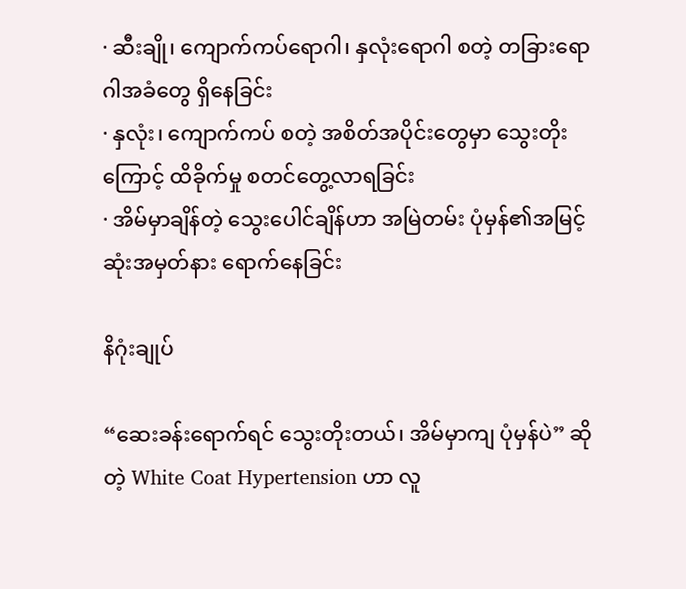· ဆီးချို၊ ကျောက်ကပ်ရောဂါ၊ နှလုံးရောဂါ စတဲ့ တခြားရောဂါအခံတွေ ရှိနေခြင်း
· နှလုံး၊ ကျောက်ကပ် စတဲ့ အစိတ်အပိုင်းတွေမှာ သွေးတိုးကြောင့် ထိခိုက်မှု စတင်တွေ့လာရခြင်း
· အိမ်မှာချိန်တဲ့ သွေးပေါင်ချိန်ဟာ အမြဲတမ်း ပုံမှန်၏အမြင့်ဆုံးအမှတ်နား ရောက်နေခြင်း

နိဂုံးချုပ်

“ဆေးခန်းရောက်ရင် သွေးတိုးတယ်၊ အိမ်မှာကျ ပုံမှန်ပဲ” ဆိုတဲ့ White Coat Hypertension ဟာ လူ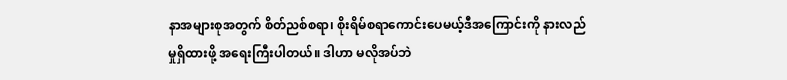နာအများစုအတွက် စိတ်ညစ်စရာ၊ စိုးရိမ်စရာကောင်းပေမယ့်ဒီအကြောင်းကို နားလည်မှုရှိထားဖို့ အရေးကြီးပါတယ်။ ဒါဟာ မလိုအပ်ဘဲ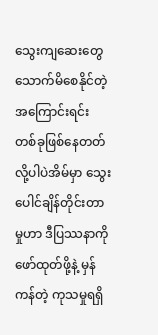သွေးကျဆေးတွေ သောက်မိစေနိုင်တဲ့အကြောင်းရင်းတစ်ခုဖြစ်နေတတ်လို့ပါပဲအိမ်မှာ သွေးပေါင်ချိန်တိုင်းတာမှုဟာ ဒီပြဿနာကို ဖော်ထုတ်ဖို့နဲ့ မှန်ကန်တဲ့ ကုသမှုရရှိ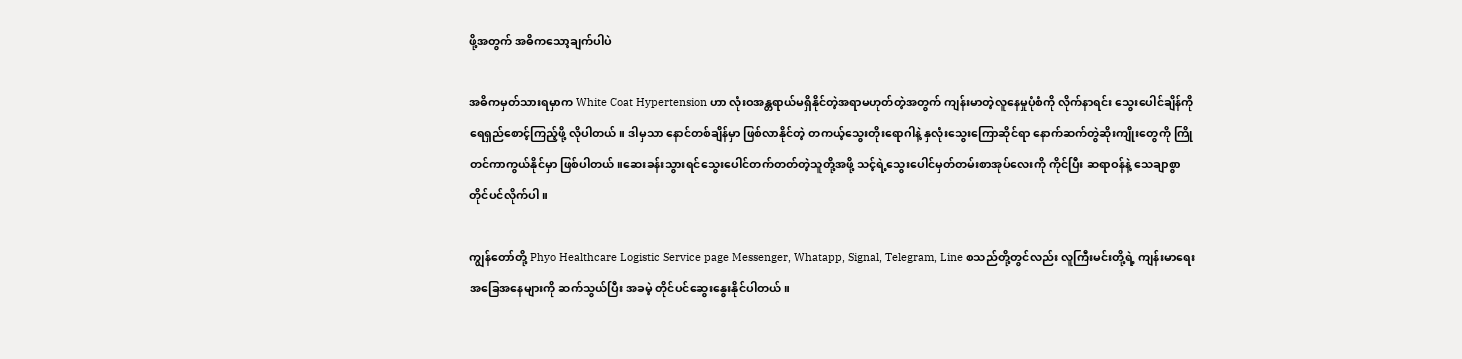ဖို့အတွက် အဓိကသော့ချက်ပါပဲ

အဓိကမှတ်သားရမှာက White Coat Hypertension ဟာ လုံးဝအန္တရာယ်မရှိနိုင်တဲ့အရာမဟုတ်တဲ့အတွက် ကျန်းမာတဲ့လူနေမှုပုံစံကို လိုက်နာရင်း သွေးပေါင်ချိန်ကို ရေရှည်စောင့်ကြည့်ဖို့ လိုပါတယ်။ ဒါမှသာ နောင်တစ်ချိန်မှာ ဖြစ်လာနိုင်တဲ့ တကယ့်သွေးတိုးရောဂါနဲ့ နှလုံးသွေးကြောဆိုင်ရာ နောက်ဆက်တွဲဆိုးကျိုးတွေကို ကြိုတင်ကာကွယ်နိုင်မှာ ဖြစ်ပါတယ်။ဆေးခန်းသွားရင်သွေးပေါင်တက်တတ်တဲ့သူတို့အဖို့ သင့်ရဲ့သွေးပေါင်မှတ်တမ်းစာအုပ်လေးကို ကိုင်ပြီး ဆရာဝန်နဲ့ သေချာစွာတိုင်ပင်လိုက်ပါ။

ကျွန်တော်တို့ Phyo Healthcare Logistic Service page Messenger, Whatapp, Signal, Telegram, Line စသည်တို့တွင်လည်း လူကြီးမင်းတို့ရဲ့ ကျန်းမာရေး အခြေအနေများကို ဆက်သွယ်ပြီး အခမဲ့ တိုင်ပင်ဆွေးနွေးနိုင်ပါတယ်။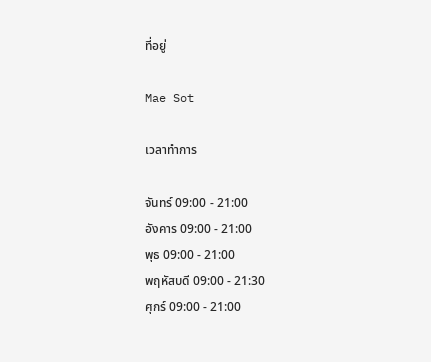ที่อยู่

Mae Sot

เวลาทำการ

จันทร์ 09:00 - 21:00
อังคาร 09:00 - 21:00
พุธ 09:00 - 21:00
พฤหัสบดี 09:00 - 21:30
ศุกร์ 09:00 - 21:00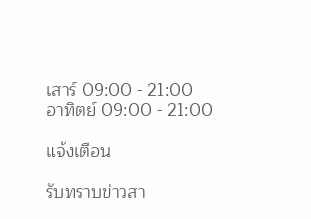เสาร์ 09:00 - 21:00
อาทิตย์ 09:00 - 21:00

แจ้งเตือน

รับทราบข่าวสา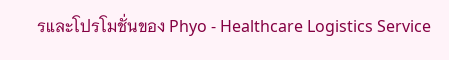รและโปรโมชั่นของ Phyo - Healthcare Logistics Service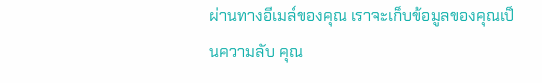ผ่านทางอีเมล์ของคุณ เราจะเก็บข้อมูลของคุณเป็นความลับ คุณ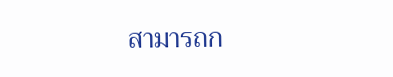สามารถก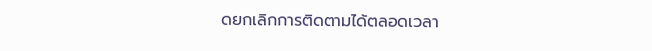ดยกเลิกการติดตามได้ตลอดเวลา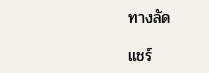ทางลัด

แชร์